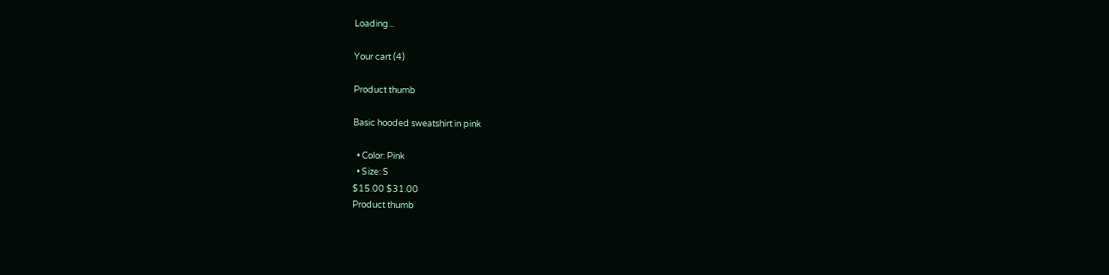Loading...

Your cart (4)

Product thumb

Basic hooded sweatshirt in pink

  • Color: Pink
  • Size: S
$15.00 $31.00
Product thumb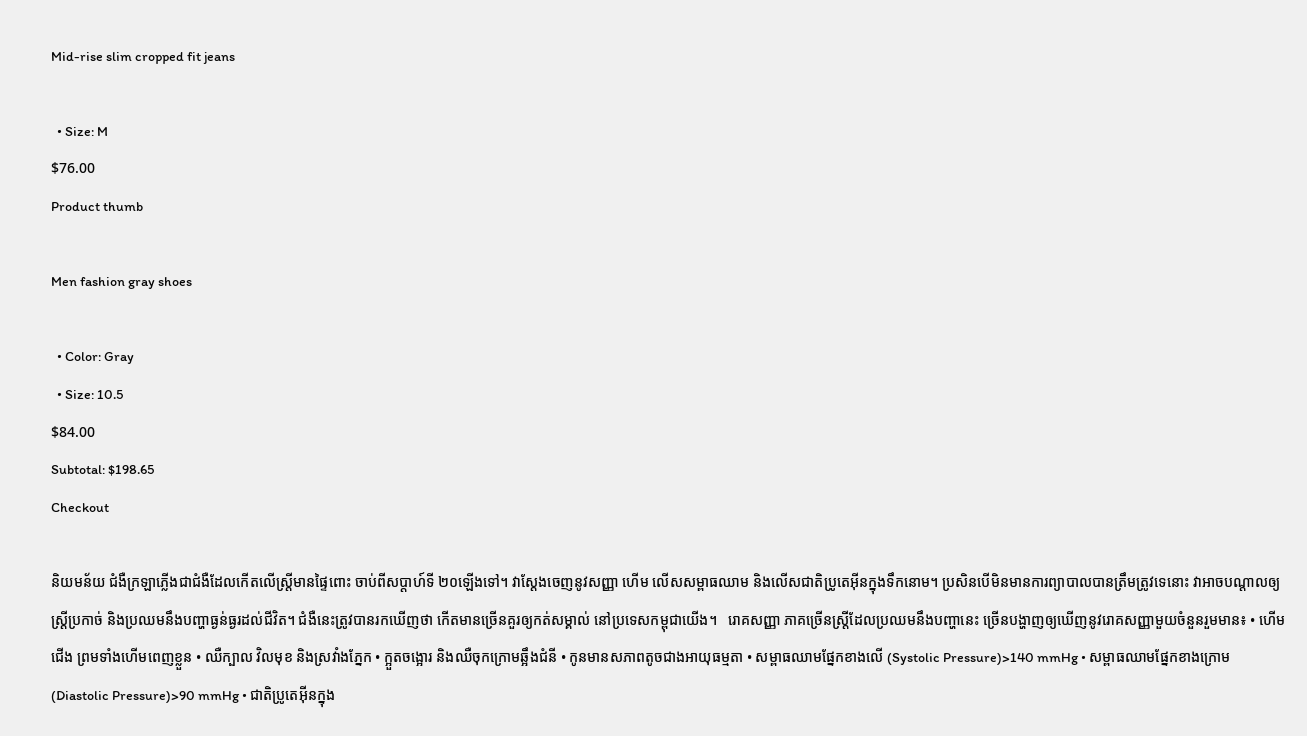Mid-rise slim cropped fit jeans

  • Size: M
$76.00
Product thumb

Men fashion gray shoes

  • Color: Gray
  • Size: 10.5
$84.00
Subtotal: $198.65
Checkout

និយមន័យ ជំងឺក្រឡាភ្លើងជាជំងឺដែលកើតលើស្ត្រីមានផ្ទៃពោះ ចាប់ពីសប្តាហ៍ទី ២០ឡើងទៅ។ វាស្តែងចេញនូវសញ្ញា ហើម លើសសម្ពាធឈាម និងលើសជាតិប្រូតេអ៊ីនក្នុងទឹកនោម។ ប្រសិនបើមិនមានការព្យាបាលបានត្រឹមត្រូវទេនោះ វាអាចបណ្តាលឲ្យស្ត្រីប្រកាច់ និងប្រឈមនឹងបញ្ហាធ្ងន់ធ្ងរដល់ជីវិត។ ជំងឺនេះត្រូវបានរកឃើញថា កើតមានច្រើនគួរឲ្យកត់សម្គាល់ នៅប្រទេសកម្ពុជាយើង។   រោគសញ្ញា ភាគច្រើនស្ត្រីដែលប្រឈមនឹងបញ្ហានេះ ច្រើនបង្ហាញឲ្យឃើញនូវរោគសញ្ញាមួយចំនួនរួមមាន៖ • ហើមជើង ព្រមទាំងហើមពេញខ្លួន • ឈឺក្បាល វិលមុខ និងស្រវាំងភ្នែក • ក្អួតចង្អោរ និងឈឺចុកក្រោមឆ្អឹងជំនី • កូនមានសភាពតូចជាងអាយុធម្មតា • សម្ពាធឈាមផ្នែកខាងលើ (Systolic Pressure)>140 mmHg • សម្ពាធឈាមផ្នែកខាងក្រោម (Diastolic Pressure)>90 mmHg • ជាតិប្រូតេអុីនក្នុង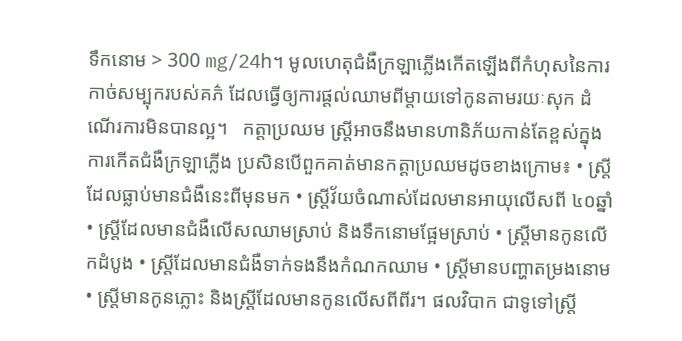ទឹកនោម > 300 mg/24h។ មូលហេតុជំងឺក្រឡាភ្លើងកើតឡើងពីកំហុសនៃការកាច់សម្បុករបស់គភ៌ ដែលធ្វើឲ្យការផ្តល់ឈាមពីម្តាយទៅកូនតាមរយៈសុក ដំណើរការមិនបានល្អ។   កត្តាប្រឈម ស្ត្រីអាចនឹងមានហានិភ័យកាន់តែខ្ពស់ក្នុងការកើតជំងឺក្រឡាភ្លើង ប្រសិនបើពួកគាត់មានកត្តាប្រឈមដូចខាងក្រោម៖ • ស្ត្រីដែលធ្លាប់មានជំងឺនេះពីមុនមក • ស្ត្រីវ័យចំណាស់ដែលមានអាយុលើសពី ៤០ឆ្នាំ • ស្ត្រីដែលមានជំងឺលើសឈាមស្រាប់ និងទឹកនោមផ្អែមស្រាប់ • ស្ត្រីមានកូនលើកដំបូង • ស្ត្រីដែលមានជំងឺទាក់ទងនឹងកំណកឈាម • ស្ត្រីមានបញ្ហាតម្រងនោម • ស្ត្រីមានកូនភ្លោះ និងស្ត្រីដែលមានកូនលើសពីពីរ។ ផលវិបាក ជាទូទៅស្ត្រី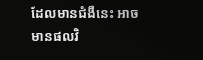ដែលមានជំងឺនេះ អាចមានផលវិ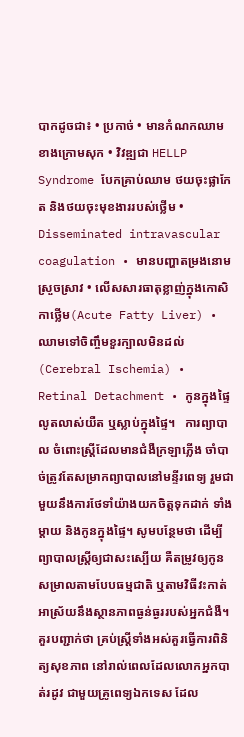បាកដូចជា៖ • ប្រកាច់ • មានកំណកឈាមខាងក្រោមសុក • វិវឌ្ឍជា HELLP Syndrome បែកគ្រាប់ឈាម ថយចុះផ្លាកែត និងថយចុះមុខងាររបស់ថ្លើម • Disseminated intravascular coagulation • មានបញ្ហាតម្រងនោមស្រួចស្រាវ • លើសសារធាតុខ្លាញ់ក្នុងកោសិកាថ្លើម(Acute Fatty Liver) • ឈាមទៅចិញ្ចឹមខួរក្បាលមិនដល់ (Cerebral Ischemia) • Retinal Detachment • កូនក្នុងផ្ទៃលូតលាស់យឺត ឬស្លាប់ក្នុងផ្ទៃ។   ការព្យាបាល ចំពោះស្ត្រីដែលមានជំងឺក្រឡាភ្លើង ចាំបាច់ត្រូវតែសម្រាកព្យាបាលនៅមន្ទីរពេទ្យ រួមជាមួយនឹងការថែទាំយ៉ាងយកចិត្តទុកដាក់ ទាំងម្តាយ និងកូនក្នុងផ្ទៃ។ សូមបន្ថែមថា ដើម្បីព្យាបាលស្ត្រីឲ្យជាសះស្បើយ គឺតម្រូវឲ្យកូនសម្រាលតាមបែបធម្មជាតិ ឬតាមវិធីវះកាត់ អាស្រ័យនឹងស្ថានភាពធ្ងន់ធ្ងររបស់អ្នកជំងឺ។   គួរបញ្ជាក់ថា គ្រប់ស្ត្រីទាំងអស់គួរធ្វើការពិនិត្យសុខភាព នៅរាល់ពេលដែលលោកអ្នកបាត់រដូវ ជាមួយគ្រូពេទ្យឯកទេស ដែល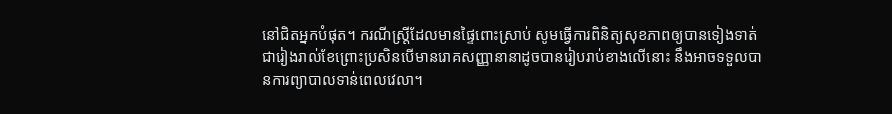នៅជិតអ្នកបំផុត។ ករណីស្ត្រីដែលមានផ្ទៃពោះស្រាប់ សូមធ្វើការពិនិត្យសុខភាពឲ្យបានទៀងទាត់ជារៀងរាល់ខែព្រោះប្រសិនបើមានរោគសញ្ញានានាដូចបានរៀបរាប់ខាងលើនោះ នឹងអាចទទួលបានការព្យាបាលទាន់ពេលវេលា។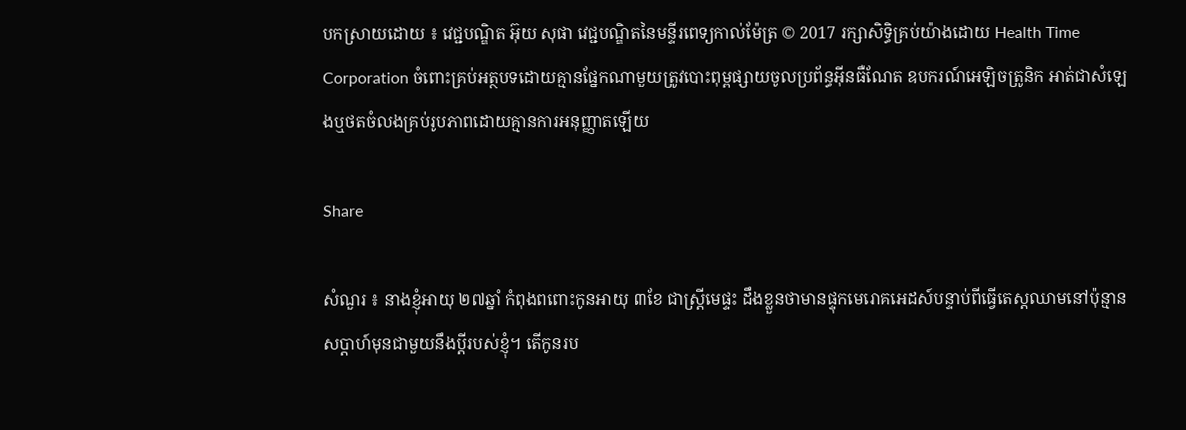បកស្រាយដោយ ៖ វេជ្ជបណ្ឌិត អ៊ុយ សុផា វេជ្ជបណ្ឌិតនៃមន្ទីរពេទ្យកាល់ម៉ែត្រ © 2017 រក្សាសិទ្ធិគ្រប់យ៉ាងដោយ Health Time Corporation ចំពោះគ្រប់អត្ថបទដោយគ្មានផ្នែកណាមួយត្រូវបោះពុម្ពផ្សាយចូលប្រព័ន្ធអ៊ីនធឺណែត ឧបករណ៍អេឡិចត្រូនិក អាត់ជាសំឡេងឬថតចំលងគ្រប់រូបភាពដោយគ្មានការអនុញ្ញាតឡើយ

Share

សំណួរ ៖ នាងខ្ញុំអាយុ ២៧ឆ្នាំ កំពុងពពោះកូនអាយុ ៣ខែ ជាស្ត្រីមេផ្ទះ ដឹងខ្លួនថាមានផ្ទុកមេរោគអេដស៍បន្ទាប់ពីធ្វើតេស្តឈាមនៅប៉ុន្មានសប្តាហ៍មុនជាមួយនឹងប្តីរបស់ខ្ញុំ។ តើកូនរប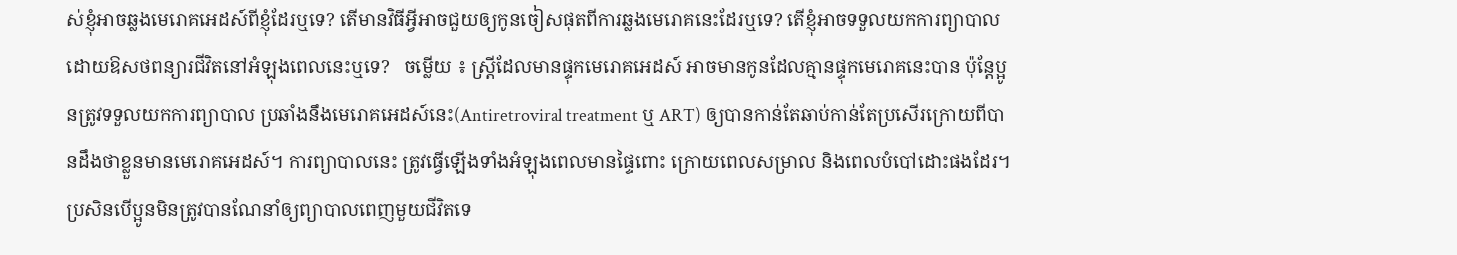ស់ខ្ញុំអាចឆ្លងមេរោគអេដស៍ពីខ្ញុំដែរឬទេ? តើមានវិធីអ្វីអាចជួយឲ្យកូនចៀសផុតពីការឆ្លងមេរោគនេះដែរឬទេ? តើខ្ញុំអាចទទួលយកការព្យាបាលដោយឱសថពន្យារជីវិតនៅអំឡុងពេលនេះឬទេ?   ចម្លើយ ៖ ស្ត្រីដែលមានផ្ទុកមេរោគអេដស៍ អាចមានកូនដែលគ្មានផ្ទុកមេរោគនេះបាន ប៉ុន្តែប្អូនត្រូវទទួលយកការព្យាបាល ប្រឆាំងនឹងមេរោគអេដស៍នេះ(Antiretroviral treatment ឬ ART) ឲ្យបានកាន់តែឆាប់កាន់តែប្រសើរក្រោយពីបានដឹងថាខ្លួនមានមេរោគអេដស៍។ ការព្យាបាលនេះ ត្រូវធ្វើឡើងទាំងអំឡុងពេលមានផ្ទៃពោះ ក្រោយពេលសម្រាល និងពេលបំបៅដោះផងដែរ។ ប្រសិនបើប្អូនមិនត្រូវបានណែនាំឲ្យព្យាបាលពេញមួយជីវិតទេ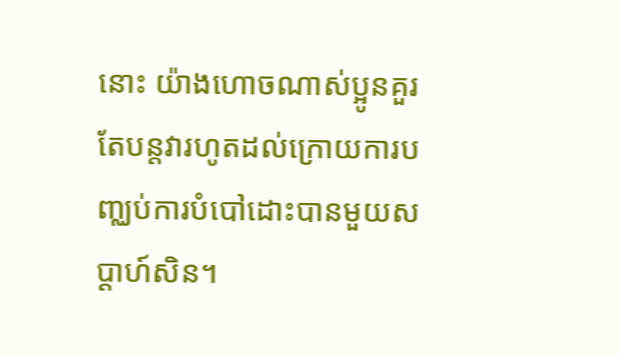នោះ យ៉ាងហោចណាស់ប្អូនគួរតែបន្តវារហូតដល់ក្រោយការបញ្ឈប់ការបំបៅដោះបានមួយសប្តាហ៍សិន។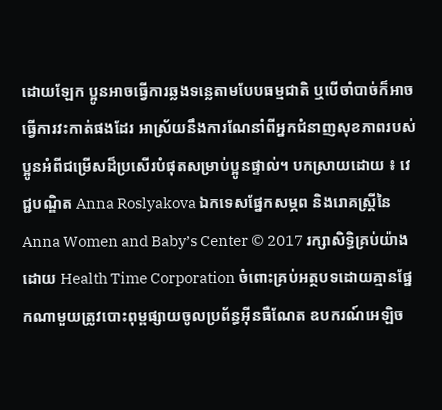ដោយឡែក ប្អូនអាចធ្វើការឆ្លងទន្លេតាមបែបធម្មជាតិ ឬបើចាំបាច់ក៏អាចធ្វើការវះកាត់ផងដែរ អាស្រ័យនឹងការណែនាំពីអ្នកជំនាញសុខភាពរបស់ប្អូនអំពីជម្រើសដ៏ប្រសើរបំផុតសម្រាប់ប្អូនផ្ទាល់។ បកស្រាយដោយ ៖ វេជ្ជបណ្ឌិត Anna Roslyakova ឯកទេសផ្នែកសម្ភព និងរោគស្ត្រីនៃ Anna Women and Baby’s Center © 2017 រក្សាសិទ្ធិគ្រប់យ៉ាងដោយ Health Time Corporation ចំពោះគ្រប់អត្ថបទដោយគ្មានផ្នែកណាមួយត្រូវបោះពុម្ពផ្សាយចូលប្រព័ន្ធអ៊ីនធឺណែត ឧបករណ៍អេឡិច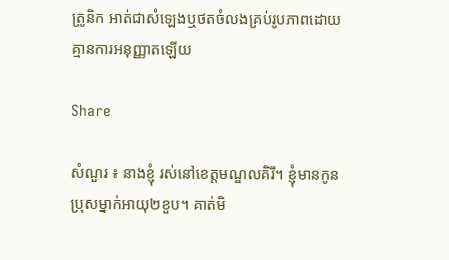ត្រូនិក អាត់ជាសំឡេងឬថតចំលងគ្រប់រូបភាពដោយគ្មានការអនុញ្ញាតឡើយ

Share

សំណួរ ៖ នាងខ្ញុំ រស់នៅខេត្តមណ្ឌលគិរី។ ខ្ញុំមានកូនប្រុសម្នាក់អាយុ២ខួប។ គាត់មិ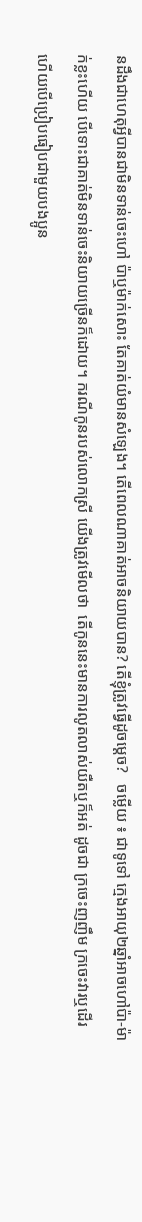នដឹងជាហេតុអ្វីបានជាមិនទាន់ចេះហៅ ប៉ាឬម៉ាក់សោះ តែគាត់យំមានសំឡេង។ តើពេលណាគាត់អាចនិយាយបាន? តើខ្ញុំត្រូវធ្វើដូចម្តេច?   ចម្លើយ ៖ ជាទូទៅ ក្មេងអាយុ២ឆ្នាំអាចហៅប៉ា-ម៉ាក់ខ្លះហើយ បើទោះជាគាត់មិនទាន់ចេះនិយាយច្រើនក៏ដោយ។ ករណីកូនរបស់លោកស្រី យើងត្រូវមើលថា  តើកូននេះមានការលូតលាស់យឺតឬក៏អត់ ដូចជា ក្រចេះញញឹម ក្រចេះវារឬដើរ ហើយបើប្រៀបធៀបជាមួយបងប្អូន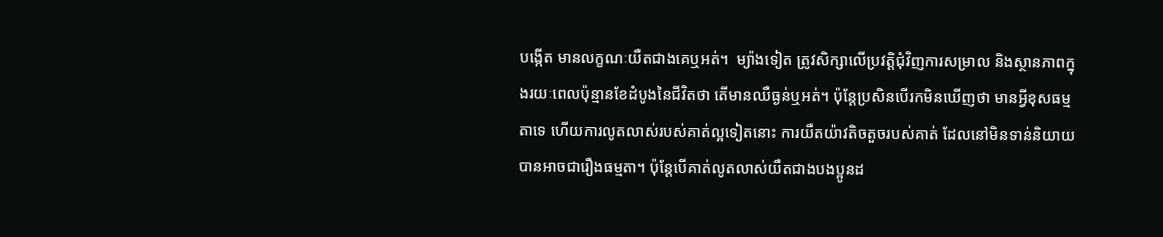បង្កើត មានលក្ខណៈយឺតជាងគេឬអត់។  ម្យ៉ាងទៀត ត្រូវសិក្សាលើប្រវត្តិជុំវិញការសម្រាល និងស្ថានភាពក្នុងរយៈពេលប៉ុន្មានខែដំបូងនៃជីវិតថា តើមានឈឺធ្ងន់ឬអត់។ ប៉ុន្តែប្រសិនបើរកមិនឃើញថា មានអ្វីខុសធម្មតាទេ ហើយការលូតលាស់របស់គាត់ល្អទៀតនោះ ការយឺតយ៉ាវតិចតួចរបស់គាត់ ដែលនៅមិនទាន់និយាយបានអាចជារឿងធម្មតា។ ប៉ុន្តែបើគាត់លូតលាស់យឺតជាងបងប្អូនដ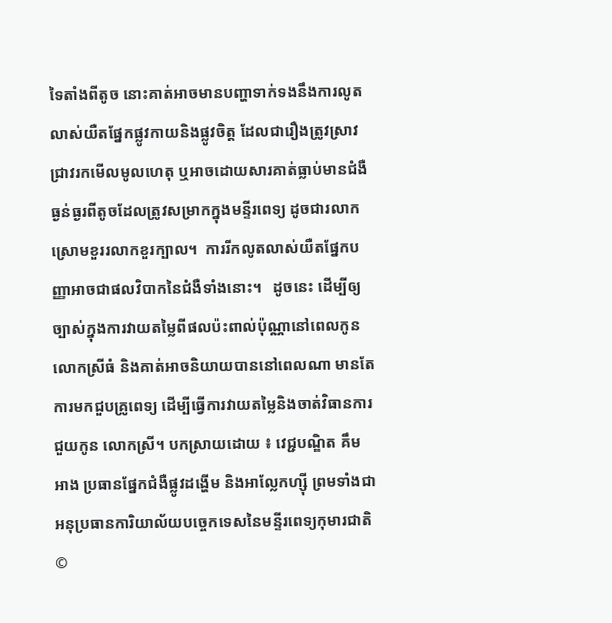ទៃតាំងពីតូច នោះគាត់អាចមានបញ្ហាទាក់ទងនឹងការលូតលាស់យឺតផ្នែកផ្លូវកាយនិងផ្លូវចិត្ត ដែលជារឿងត្រូវស្រាវជ្រាវរកមើលមូលហេតុ ឬអាចដោយសារគាត់ធ្លាប់មានជំងឺធ្ងន់ធ្ងរពីតូចដែលត្រូវសម្រាកក្នុងមន្ទីរពេទ្យ ដូចជារលាកស្រោមខួររលាកខួរក្បាល។  ការរីកលូតលាស់យឺតផ្នែកបញ្ញាអាចជាផលវិបាកនៃជំងឺទាំងនោះ។   ដូចនេះ ដើម្បីឲ្យច្បាស់ក្នុងការវាយតម្លៃពីផលប៉ះពាល់ប៉ុណ្ណានៅពេលកូនលោកស្រីធំ និងគាត់អាចនិយាយបាននៅពេលណា មានតែការមកជួបគ្រូពេទ្យ ដើម្បីធ្វើការវាយតម្លៃនិងចាត់វិធានការជួយកូន លោកស្រី។ បកស្រាយដោយ ៖ វេជ្ជបណ្ឌិត គឹម អាង ប្រធានផ្នែកជំងឺផ្លូវដង្ហើម និងអាល្លែកហ្ស៊ី ព្រមទាំងជាអនុប្រធានការិយាល័យបច្ចេកទេសនៃមន្ទីរពេទ្យកុមារជាតិ ©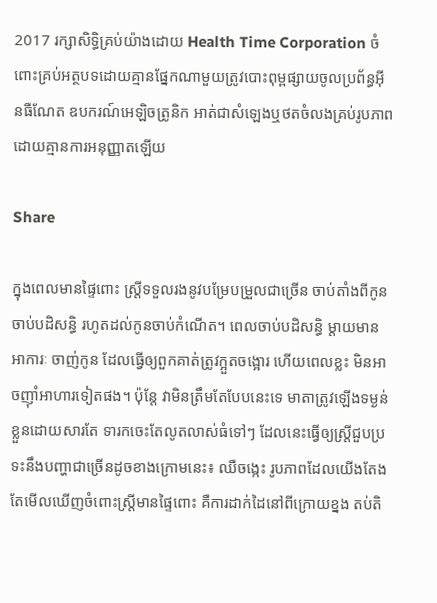2017 រក្សាសិទ្ធិគ្រប់យ៉ាងដោយ Health Time Corporation ចំពោះគ្រប់អត្ថបទដោយគ្មានផ្នែកណាមួយត្រូវបោះពុម្ពផ្សាយចូលប្រព័ន្ធអ៊ីនធឺណែត ឧបករណ៍អេឡិចត្រូនិក អាត់ជាសំឡេងឬថតចំលងគ្រប់រូបភាពដោយគ្មានការអនុញ្ញាតឡើយ

Share

ក្នុងពេលមានផ្ទៃពោះ ស្ត្រីទទួលរងនូវបម្រែបម្រួលជាច្រើន ចាប់តាំងពីកូនចាប់បដិសន្ធិ រហូតដល់កូនចាប់កំណើត។ ពេលចាប់បដិសន្ធិ ម្តាយមានអាការៈ ចាញ់កូន ដែលធ្វើឲ្យពួកគាត់ត្រូវក្អួតចង្អោរ ហើយពេលខ្លះ មិនអាចញ៉ាំអាហារទៀតផង។ ប៉ុន្តែ វាមិនត្រឹមតែបែបនេះទេ មាតាត្រូវឡើងទម្ងន់ខ្លួនដោយសារតែ ទារកចេះតែលូតលាស់ធំទៅៗ ដែលនេះធ្វើឲ្យស្រ្តីជួបប្រទះនឹងបញ្ហាជាច្រើនដូចខាងក្រោមនេះ៖ ឈឺចង្កេះ រូបភាពដែលយើងតែងតែមើលឃើញចំពោះស្រ្តីមានផ្ទៃពោះ គឺការដាក់ដៃនៅពីក្រោយខ្នង តប់តិ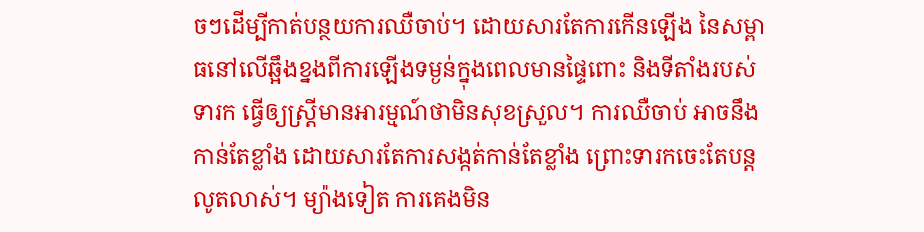ចៗដើម្បីកាត់បន្ថយការឈឺចាប់។ ដោយសារតែការកើនឡើង នៃសម្ពាធនៅលើឆ្អឹងខ្នងពីការឡើងទម្ងន់ក្នុងពេលមានផ្ទៃពោះ និងទីតាំងរបស់ទារក ធ្វើឲ្យស្ត្រីមានអារម្មណ៍ថាមិនសុខស្រួល។ ការឈឺចាប់ អាចនឹងកាន់តែខ្លាំង ដោយសារតែការសង្កត់កាន់តែខ្លាំង ព្រោះទារកចេះតែបន្តលូតលាស់។ ម្យ៉ាងទៀត ការគេងមិន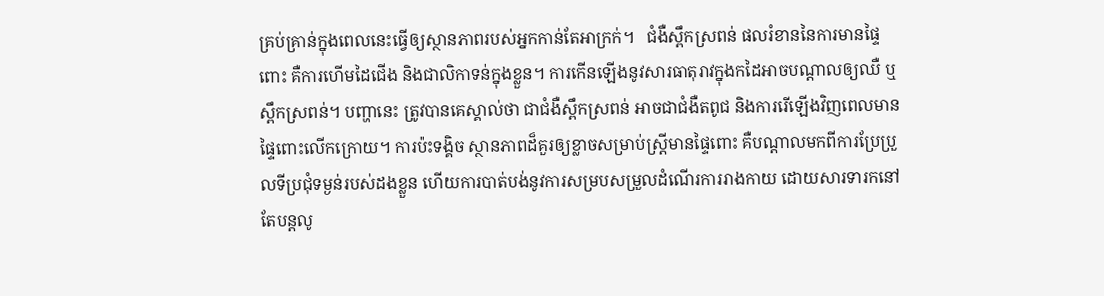គ្រប់គ្រាន់ក្នុងពេលនេះធ្វើឲ្យស្ថានភាពរបស់អ្នកកាន់តែអាក្រក់។   ជំងឺស្ពឹកស្រពន់ ផលរំខាននៃការមានផ្ទៃពោះ គឺការហើមដៃជើង និងជាលិកាទន់ក្នុងខ្លួន។ ការកើនឡើងនូវសារធាតុរាវក្នុងកដៃអាចបណ្តាលឲ្យឈឺ ឬស្ពឹកស្រពន់។ បញ្ហានេះ ត្រូវបានគេស្គាល់ថា ជាជំងឺស្ពឹកស្រពន់ អាចជាជំងឺតពូជ និងការរើឡើងវិញពេលមានផ្ទៃពោះលើកក្រោយ។ ការប៉ះទង្គិច ស្ថានភាពដ៏គួរឲ្យខ្លាចសម្រាប់ស្រ្តីមានផ្ទៃពោះ គឺបណ្តាលមកពីការប្រែប្រួលទីប្រជុំទម្ងន់របស់ដងខ្លួន ហើយការបាត់បង់នូវការសម្របសម្រួលដំណើរការរាងកាយ ដោយសារទារកនៅតែបន្តលូ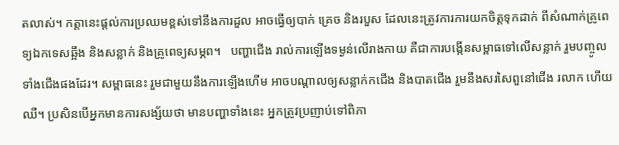តលាស់។ កត្តានេះផ្តល់ការប្រឈមខ្ពស់ទៅនឹងការដួល អាចធ្វើឲ្យបាក់ គ្រេច និងរបួស ដែលនេះត្រូវការការយកចិត្តទុកដាក់ ពីសំណាក់គ្រូពេទ្យឯកទេសឆ្អឹង និងសន្លាក់ និងគ្រូពេទ្យសម្ភព។   បញ្ហាជើង រាល់ការឡើងទម្ងន់លើរាងកាយ គឺជាការបង្កើនសម្ពាធទៅលើសន្លាក់ រួមបញ្ចូលទាំងជើងផងដែរ។ សម្ពាធនេះ រួមជាមួយនឹងការឡើងហើម អាចបណ្តាលឲ្យសន្លាក់កជើង និងបាតជើង រួមនឹងសរសៃពួនៅជើង រលាក ហើយឈឺ។ ប្រសិនបើអ្នកមានការសង្ស័យថា មានបញ្ហាទាំងនេះ អ្នកត្រូវប្រញាប់ទៅពិភា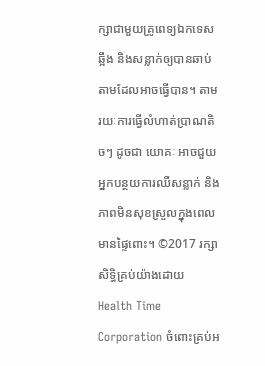ក្សាជាមួយគ្រូពេទ្យឯកទេសឆ្អឹង និងសន្លាក់ឲ្យបានឆាប់តាមដែលអាចធ្វើបាន។ តាមរយៈការធ្វើលំហាត់ប្រាណតិចៗ ដូចជា យោគៈ អាចជួយអ្នកបន្ថយការឈឺសន្លាក់ និងភាពមិនសុខស្រួលក្នុងពេលមានផ្ទៃពោះ។ ©2017 រក្សាសិទ្ធិគ្រប់យ៉ាងដោយ Health Time Corporation ចំពោះគ្រប់អ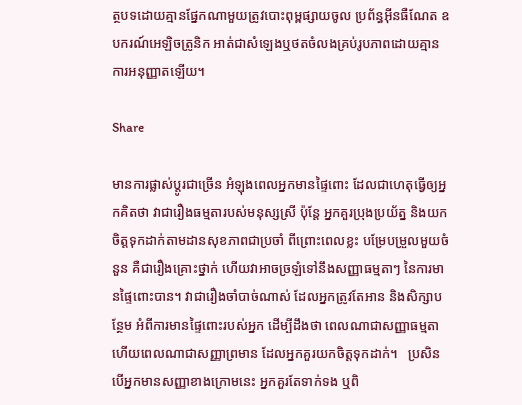ត្ថបទដោយគ្មានផ្នែកណាមួយត្រូវបោះពុម្ពផ្សាយចូល ប្រព័ន្ធអ៊ីនធឺណែត ឧបករណ៍អេឡិចត្រូនិក អាត់ជាសំឡេងឬថតចំលងគ្រប់រូបភាពដោយគ្មានការអនុញ្ញាតឡើយ។

Share

មានការផ្លាស់ប្តូរជាច្រើន អំឡុងពេលអ្នកមានផ្ទៃពោះ ដែលជាហេតុធ្វើឲ្យអ្នកគិតថា វាជារឿងធម្មតារបស់មនុស្សស្រី ប៉ុន្តែ អ្នកគួរប្រុងប្រយ័ត្ន និងយកចិត្តទុកដាក់តាមដានសុខភាពជាប្រចាំ ពីព្រោះពេលខ្លះ បម្រែបម្រួលមួយចំនួន គឺជារឿងគ្រោះថ្នាក់ ហើយវាអាចច្រឡំទៅនឹងសញ្ញាធម្មតាៗ នៃការមានផ្ទៃពោះបាន។ វាជារឿងចាំបាច់ណាស់ ដែលអ្នកត្រូវតែអាន និងសិក្សាបន្ថែម អំពីការមានផ្ទៃពោះរបស់អ្នក ដើម្បីដឹងថា ពេលណាជាសញ្ញាធម្មតា ហើយពេលណាជាសញ្ញាព្រមាន ដែលអ្នកគួរយកចិត្តទុកដាក់។   ប្រសិនបើអ្នកមានសញ្ញាខាងក្រោមនេះ អ្នកគួរតែទាក់ទង ឬពិ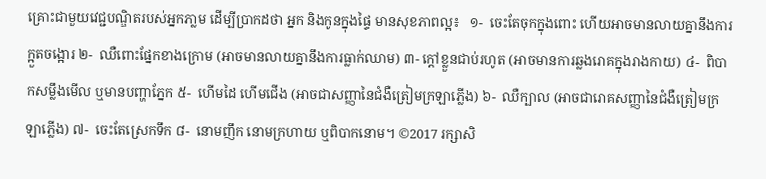គ្រោះជាមួយវេជ្ជបណ្ឌិតរបស់អ្នកភា្លម ដើម្បីប្រាកដថា អ្នក និងកូនក្នុងផ្ទៃ មានសុខភាពល្អ៖   ១-  ចេះតែចុកក្នុងពោះ ហើយអាចមានលាយគ្នានឹងការក្អួតចង្អោរ ២-  ឈឺពោះផ្នែកខាងក្រោម (អាចមានលាយគ្នានឹងការធ្លាក់ឈាម) ៣- ក្តៅខ្លួនជាប់រហូត (អាចមានការឆ្លងរោគក្នុងរាងកាយ) ៤-  ពិបាកសម្លឹងមើល ឬមានបញ្ហាភ្នែក ៥-  ហើមដៃ ហើមជើង (អាចជាសញ្ញានៃជំងឺត្រៀមក្រឡាភ្លើង) ៦-  ឈឺក្បាល (អាចជារោគសញ្ញានៃជំងឺត្រៀមក្រឡាភ្លើង) ៧-  ចេះតែស្រេកទឹក ៨-  នោមញឹក នោមក្រហាយ ឬពិបាកនោម។ ©2017 រក្សាសិ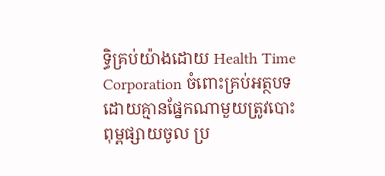ទ្ធិគ្រប់យ៉ាងដោយ Health Time Corporation ចំពោះគ្រប់អត្ថបទដោយគ្មានផ្នែកណាមួយត្រូវបោះពុម្ពផ្សាយចូល ប្រ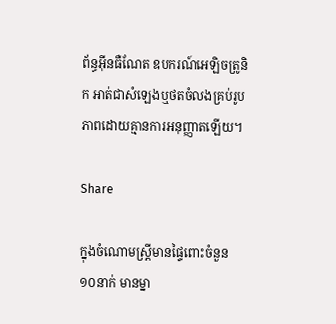ព័ន្ធអ៊ីនធឺណែត ឧបករណ៍អេឡិចត្រូនិក អាត់ជាសំឡេងឬថតចំលងគ្រប់រូបភាពដោយគ្មានការអនុញ្ញាតឡើយ។

Share

ក្នុងចំណោមស្រ្ដីមានផ្ទៃពោះចំនួន ១០នាក់ មានម្នា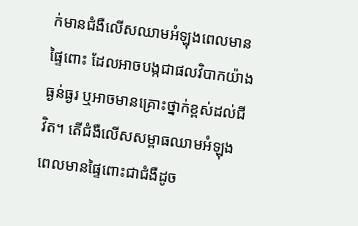ក់មានជំងឺលើសឈាមអំឡុងពេលមានផ្ទៃពោះ ដែលអាចបង្កជាផលវិបាកយ៉ាងធ្ងន់ធ្ងរ ឬអាចមានគ្រោះថ្នាក់ខ្ពស់ដល់ជីវិត។ តើជំងឺលើសសម្ពាធឈាមអំឡុងពេលមានផ្ទៃពោះជាជំងឺដូច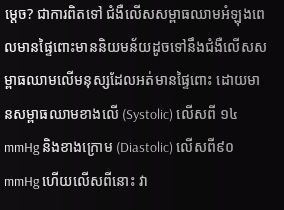ម្តេច? ជាការពិតទៅ ជំងឺលើសសម្ពាធឈាមអំឡុងពេលមានផ្ទៃពោះមាននិយមន័យដូចទៅនឹងជំងឺលើសសម្ពាធឈាមលើមនុស្សដែលអត់មានផ្ទៃពោះ ដោយមានសម្ពាធឈាមខាងលើ (Systolic) លើសពី ១៤mmHg និងខាងក្រោម (Diastolic) លើសពី៩០mmHg ហើយលើសពីនោះ វា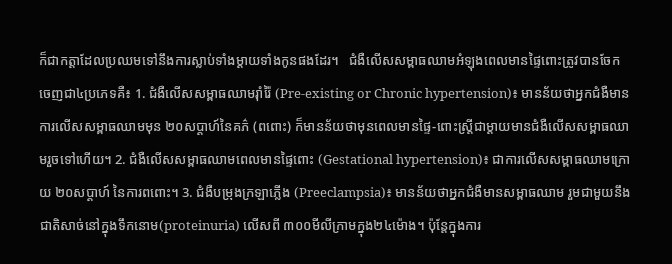ក៏ជាកត្តាដែលប្រឈមទៅនឹងការស្លាប់ទាំងម្ដាយទាំងកូនផងដែរ។   ជំងឺលើសសម្ពាធឈាមអំឡុងពេលមានផ្ទៃពោះត្រូវបានចែកចេញជា៤ប្រភេទគឺ៖ 1. ជំងឺលើសសម្ពាធឈាមរ៉ាំរ៉ៃ (Pre-existing or Chronic hypertension)៖ មានន័យថាអ្នកជំងឺមានការលើសសម្ពាធឈាមមុន ២០សប្ដាហ៍នៃគភ៌ (ពពោះ) ក៏មានន័យថាមុនពេលមានផ្ទៃ-ពោះស្រ្ដីជាម្ដាយមានជំងឺលើសសម្ពាធឈាមរួចទៅហើយ។ 2. ជំងឺលើសសម្ពាធឈាមពេលមានផ្ទៃពោះ (Gestational hypertension)៖ ជាការលើសសម្ពាធឈាមក្រោយ ២០សប្ដាហ៍ នៃការពពោះ។ 3. ជំងឺបម្រុងក្រឡាភ្លើង (Preeclampsia)៖ មានន័យថាអ្នកជំងឺមានសម្ពាធឈាម រួមជាមួយនឹងជាតិសាច់នៅក្នុងទឹកនោម(proteinuria) លើសពី ៣០០មីលីក្រាមក្នុង២៤ម៉ោង។ ប៉ុន្តែក្នុងការ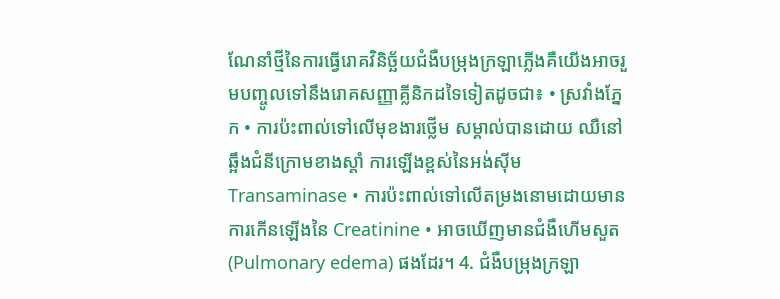ណែនាំថ្មីនៃការធ្វើរោគវិនិច្ឆ័យជំងឺបម្រុងក្រឡាភ្លើងគឺយើងអាចរួមបញ្ចូលទៅនឹងរោគសញ្ញាគ្លីនិកដទៃទៀតដូចជា៖ • ស្រវាំងភ្នែក • ការប៉ះពាល់ទៅលើមុខងារថ្លើម សម្គាល់បានដោយ ឈឺនៅឆ្អឹងជំនីក្រោមខាងស្ដាំ ការឡើងខ្ពស់នៃអង់ស៊ីមTransaminase • ការប៉ះពាល់ទៅលើតម្រងនោមដោយមានការកើនឡើងនៃ Creatinine • អាចឃើញមានជំងឺហើមសួត(Pulmonary edema) ផងដែរ។ 4. ជំងឺបម្រុងក្រឡា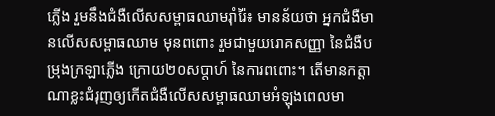ភ្លើង រួមនឹងជំងឺលើសសម្ពាធឈាមរ៉ាំរ៉ៃ៖ មានន័យថា អ្នកជំងឺមានលើសសម្ពាធឈាម មុនពពោះ រួមជាមួយរោគសញ្ញា នៃជំងឺបម្រុងក្រឡាភ្លើង ក្រោយ២០សប្តាហ៍ នៃការពពោះ។ តើមានកត្តាណាខ្លះជំរុញឲ្យកើតជំងឺលើសសម្ពាធឈាមអំឡុងពេលមា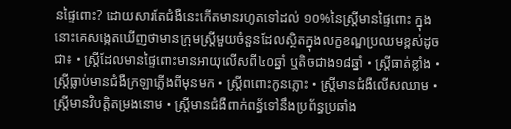នផ្ទៃពោះ? ដោយសារតែជំងឺនេះកើតមានរហូតទៅដល់ ១០%នៃស្ដ្រីមានផ្ទៃពោះ ក្នុងនោះគេសង្កេតឃើញថាមានក្រុមស្រ្តីមួយចំនួនដែលស្ថិតក្នុងលក្ខខណ្ឌប្រឈមខ្ពស់ដូចជា៖ • ស្រ្ដីដែលមានផ្ទៃពោះមានអាយុលើសពី៤០ឆ្នាំ ឬតិចជាង១៨ឆ្នាំ • ស្រ្ដីធាត់ខ្លាំង • ស្រ្ដីធ្លាប់មានជំងឺក្រឡាភ្លើងពីមុនមក • ស្រ្ដីពពោះកូនភ្លោះ • ស្រ្តីមានជំងឺលើសឈាម • ស្រ្ដីមានវិបត្តិតម្រងនោម • ស្រ្ដីមានជំងឺពាក់ពន្ធ័ទៅនឹងប្រព័ន្ធប្រឆាំង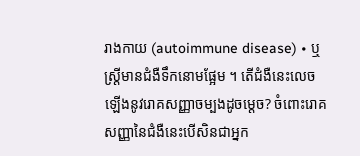រាងកាយ (autoimmune disease) • ឬស្រ្ដីមានជំងឺទឹកនោមផ្អែម ។ តើជំងឺនេះលេចឡើងនូវរោគសញ្ញាចម្បងដូចម្តេច? ចំពោះរោគសញ្ញានៃជំងឺនេះបើសិនជាអ្នក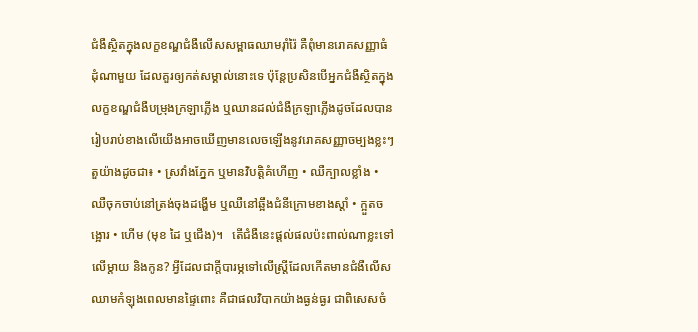ជំងឺស្ថិតក្នុងលក្ខខណ្ឌជំងឺលើសសម្ពាធឈាមរ៉ាំរ៉ៃ គឺពុំមានរោគសញ្ញាធំដុំណាមួយ ដែលគួរឲ្យកត់សម្គាល់នោះទេ ប៉ុន្តែប្រសិនបើអ្នកជំងឺស្ថិតក្នុងលក្ខខណ្ឌជំងឺបម្រុងក្រឡាភ្លើង ឬឈានដល់ជំងឺក្រឡាភ្លើងដូចដែលបានរៀបរាប់ខាងលើយើងអាចឃើញមានលេចឡើងនូវរោគសញ្ញាចម្បងខ្លះៗតួយ៉ាងដូចជា៖ • ស្រវាំងភ្នែក ឬមានវិបត្តិគំហើញ • ឈឺក្បាលខ្លាំង • ឈឺចុកចាប់នៅត្រង់ចុងដង្ហើម ឬឈឺនៅឆ្អឹងជំនីក្រោមខាងស្ដាំ • ក្អួតចង្អោរ • ហើម (មុខ ដៃ ឬជើង)។   តើជំងឺនេះផ្តល់ផលប៉ះពាល់ណាខ្លះទៅលើម្ដាយ និងកូន? អ្វីដែលជាក្ដីបារម្ភទៅលើស្ត្រីដែលកើតមានជំងឺលើសឈាមកំឡុងពេលមានផ្ទៃពោះ គឺជាផលវិបាកយ៉ាងធ្ងន់ធ្ងរ ជាពិសេសចំ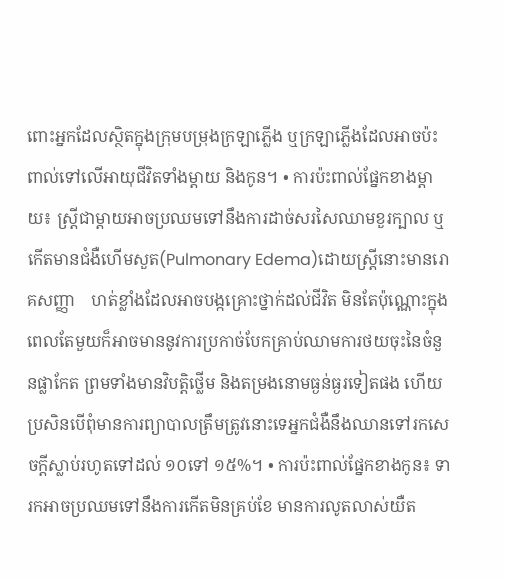ពោះអ្នកដែលស្ថិតក្នុងក្រុមបម្រុងក្រឡាភ្លើង ឬក្រឡាភ្លើងដែលអាចប៉ះពាល់ទៅលើអាយុជីវិតទាំងម្ដាយ និងកូន។ • ការប៉ះពាល់ផ្នែកខាងម្ដាយ៖ ស្រ្ដីជាម្ដាយអាចប្រឈមទៅនឹងការដាច់សរសៃឈាមខួរក្បាល ឬកើតមានជំងឺហើមសួត(Pulmonary Edema)ដោយស្រ្ដីនោះមានរោគសញ្ញា    ហត់ខ្លាំងដែលអាចបង្កគ្រោះថ្នាក់ដល់ជីវិត មិនតែប៉ុណ្ណោះក្នុងពេលតែមួយក៏អាចមាននូវការប្រកាច់បែកគ្រាប់ឈាមការថយចុះនៃចំនួនផ្លាកែត ព្រមទាំងមានវិបត្តិថ្លើម និងតម្រងនោមធ្ងន់ធ្ងរទៀតផង ហើយប្រសិនបើពុំមានការព្យាបាលត្រឹមត្រូវនោះទេអ្នកជំងឺនឹងឈានទៅរកសេចក្ដីស្លាប់រហូតទៅដល់ ១០ទៅ ១៥%។ • ការប៉ះពាល់ផ្នែកខាងកូន៖ ទារកអាចប្រឈមទៅនឹងការកើតមិនគ្រប់ខែ មានការលូតលាស់យឺត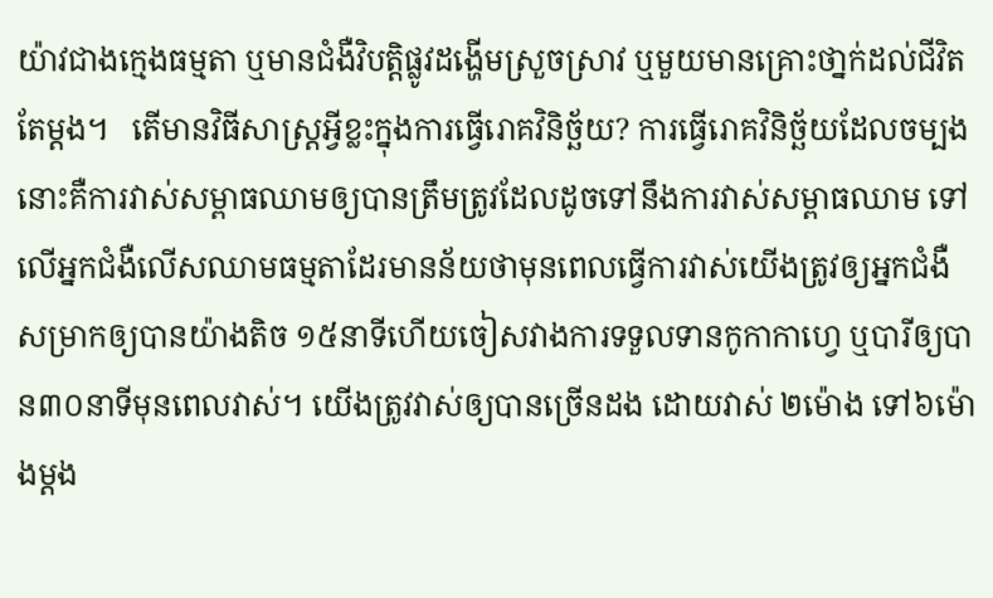យ៉ាវជាងក្មេងធម្មតា ឬមានជំងឺវិបត្តិផ្លូវដង្ហើមស្រួចស្រាវ ឬមួយមានគ្រោះថា្នក់ដល់ជីវិតតែម្ដង។   តើមានវិធីសាស្រ្តអ្វីខ្លះក្នុងការធ្វើរោគវិនិច្ឆ័យ? ការធ្វើរោគវិនិច្ឆ័យដែលចម្បងនោះគឺការវាស់សម្ពាធឈាមឲ្យបានត្រឹមត្រូវដែលដូចទៅនឹងការវាស់សម្ពាធឈាម ទៅលើអ្នកជំងឺលើសឈាមធម្មតាដែរមានន័យថាមុនពេលធ្វើការវាស់យើងត្រូវឲ្យអ្នកជំងឺសម្រាកឲ្យបានយ៉ាងតិច ១៥នាទីហើយចៀសវាងការទទួលទានកូកាកាហ្វេ ឬបារីឲ្យបាន៣០នាទីមុនពេលវាស់។ យើងត្រូវវាស់ឲ្យបានច្រើនដង ដោយវាស់ ២ម៉ោង ទៅ៦ម៉ោងម្ដង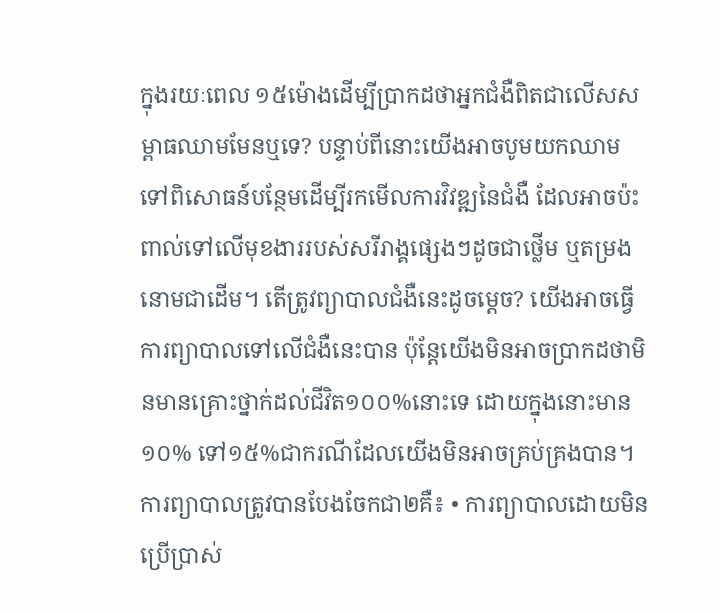ក្នុងរយៈពេល ១៥ម៉ោងដើម្បីប្រាកដថាអ្នកជំងឺពិតជាលើសសម្ពាធឈាមមែនឬទេ? បន្ទាប់ពីនោះយើងអាចបូមយកឈាមទៅពិសោធន៍បន្ថែមដើម្បីរកមើលការវិវឌ្ឍនៃជំងឺ ដែលអាចប៉ះពាល់ទៅលើមុខងាររបស់សរីរាង្គផ្សេងៗដូចជាថ្លើម ឬតម្រងនោមជាដើម។ តើត្រូវព្យាបាលជំងឺនេះដូចម្តេច? យើងអាចធ្វើការព្យាបាលទៅលើជំងឺនេះបាន ប៉ុន្តែយើងមិនអាចប្រាកដថាមិនមានគ្រោះថ្នាក់ដល់ជីវិត១០០%នោះទេ ដោយក្នុងនោះមាន ១០% ទៅ១៥%ជាករណីដែលយើងមិនអាចគ្រប់គ្រងបាន។ ការព្យាបាលត្រូវបានបែងចែកជា២គឺ៖ • ការព្យាបាលដោយមិនប្រើប្រាស់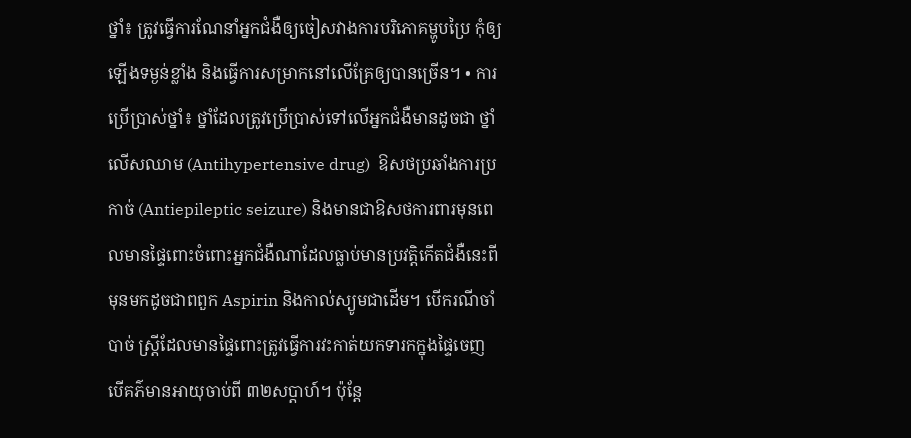ថ្នាំ៖ ត្រូវធ្វើការណែនាំអ្នកជំងឺឲ្យចៀសវាងការបរិភោគម្ហូបប្រៃ កុំឲ្យឡើងទម្ងន់ខ្លាំង និងធ្វើការសម្រាកនៅលើគ្រែឲ្យបានច្រើន។ • ការប្រើប្រាស់ថ្នាំ៖ ថ្នាំដែលត្រូវប្រើប្រាស់ទៅលើអ្នកជំងឺមានដូចជា ថ្នាំលើសឈាម (Antihypertensive drug)  ឱសថប្រឆាំងការប្រកាច់ (Antiepileptic seizure) និងមានជាឱសថការពារមុនពេលមានផ្ទៃពោះចំពោះអ្នកជំងឺណាដែលធ្លាប់មានប្រវត្តិកើតជំងឺនេះពីមុនមកដូចជាពពួក Aspirin និងកាល់ស្យូមជាដើម។ បើករណីចាំបាច់ ស្រ្តីដែលមានផ្ទៃពោះត្រូវធ្វើការវះកាត់យកទារកក្នុងផ្ទៃចេញ បើគភ៌មានអាយុចាប់ពី ៣២សប្ដាហ៍។ ប៉ុន្តែ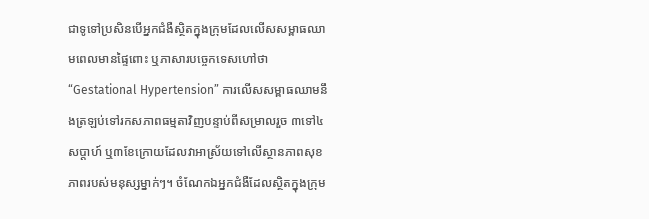ជាទូទៅប្រសិនបើអ្នកជំងឺស្ថិតក្នុងក្រុមដែលលើសសម្ពាធឈាមពេលមានផ្ទៃពោះ ឬភាសារបច្ចេកទេសហៅថា “Gestational Hypertension” ការលើសសម្ពាធឈាមនឹងត្រឡប់ទៅរកសភាពធម្មតាវិញបន្ទាប់ពីសម្រាលរួច ៣ទៅ៤សប្តាហ៍ ឬ៣ខែក្រោយដែលវាអាស្រ័យទៅលើស្ថានភាពសុខភាពរបស់មនុស្សម្នាក់ៗ។ ចំណែកឯអ្នកជំងឺដែលស្ថិតក្នុងក្រុម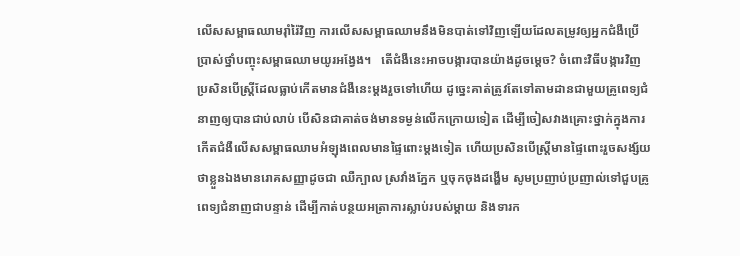លើសសម្ពាធឈាមរ៉ាំរ៉ៃវិញ ការលើសសម្ពាធឈាមនឹងមិនបាត់ទៅវិញឡើយដែលតម្រូវឲ្យអ្នកជំងឺប្រើប្រាស់ថ្នាំបញ្ចុះសម្ពាធឈាមយូរអង្វែង។   តើជំងឺនេះអាចបង្ការបានយ៉ាងដូចម្តេច? ចំពោះវិធីបង្ការវិញប្រសិនបើស្រ្តីដែលធ្លាប់កើតមានជំងឺនេះម្ដងរួចទៅហើយ ដូច្នេះគាត់ត្រូវតែទៅតាមដានជាមួយគ្រូពេទ្យជំនាញឲ្យបានជាប់លាប់ បើសិនជាគាត់ចង់មានទម្ងន់លើកក្រោយទៀត ដើម្បីចៀសវាងគ្រោះថ្នាក់ក្នុងការកើតជំងឺលើសសម្ពាធឈាមអំឡុងពេលមានផ្ទៃពោះម្ដងទៀត ហើយប្រសិនបើស្រ្តីមានផ្ទៃពោះរួចសង្ស័យថាខ្លួនឯងមានរោគសញ្ញាដូចជា ឈឺក្បាល ស្រវាំងភ្នែក ឬចុកចុងដង្ហើម សូមប្រញាប់ប្រញាល់ទៅជួបគ្រូពេទ្យជំនាញជាបន្ទាន់ ដើម្បីកាត់បន្ថយអត្រាការស្លាប់របស់ម្ដាយ និងទារក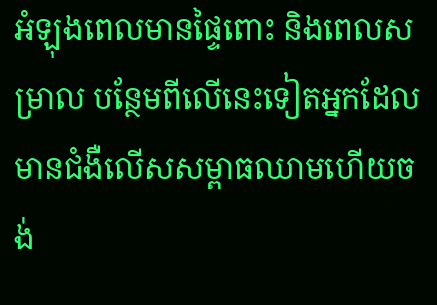អំឡុងពេលមានផ្ទៃពោះ និងពេលសម្រាល បន្ថែមពីលើនេះទៀតអ្នកដែលមានជំងឺលើសសម្ពាធឈាមហើយចង់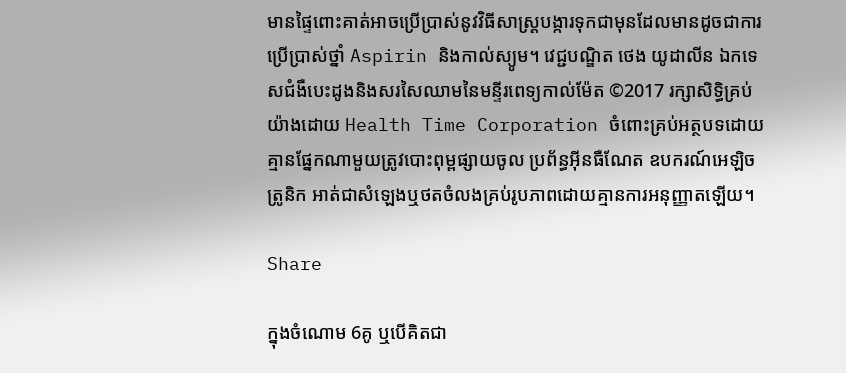មានផ្ទៃពោះគាត់អាចប្រើប្រាស់នូវវិធីសាស្ត្របង្ការទុកជាមុនដែលមានដូចជាការប្រើប្រាស់ថ្នាំ Aspirin និងកាល់ស្យូម។ វេជ្ជបណ្ឌិត ថេង យូដាលីន ឯកទេសជំងឺបេះដូងនិងសរសៃឈាមនៃមន្ទីរពេទ្យកាល់ម៉ែត ©2017 រក្សាសិទ្ធិគ្រប់យ៉ាងដោយ Health Time Corporation ចំពោះគ្រប់អត្ថបទដោយគ្មានផ្នែកណាមួយត្រូវបោះពុម្ពផ្សាយចូល ប្រព័ន្ធអ៊ីនធឺណែត ឧបករណ៍អេឡិចត្រូនិក អាត់ជាសំឡេងឬថតចំលងគ្រប់រូបភាពដោយគ្មានការអនុញ្ញាតឡើយ។

Share

ក្នុងចំណោម 6គូ ឬបើគិតជា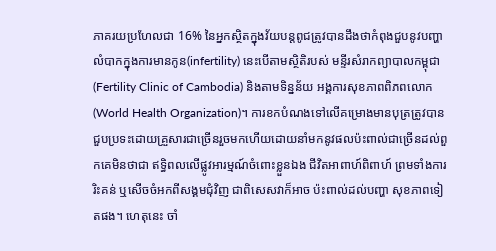ភាគរយប្រហែលជា 16% នៃអ្នកស្ថិតក្នុងវ័យបន្តពូជត្រូវបានដឹងថាកំពុងជួបនូវបញ្ហាលំបាកក្នុងការមានកូន(infertility) នេះបើតាមស្ថិតិរបស់ មន្ទីរសំរាកព្យាបាលកម្ពុជា (Fertility Clinic of Cambodia) និងតាមទិន្នន័យ អង្គការសុខភាពពិភពលោក (World Health Organization)។ ការខកបំណងទៅលើគម្រោងមានបុត្រត្រូវបានជួបប្រទះដោយគ្រួសារជាច្រើនរួចមកហើយដោយនាំមកនូវផលប៉ះពាល់ជាច្រើនដល់ពួកគេមិនថាជា ឥទ្ធិពលលើផ្លូវអារម្មណ៍ចំពោះខ្លួនឯង ជីវិតអាពាហ៍ពិពាហ៍ ព្រមទាំងការរិះគន់ ឬសើចចំអកពីសង្គមជុំវិញ ជាពិសេសវាក៏អាច ប៉ះពាល់ដល់បញ្ហា សុខភាពទៀតផង។ ហេតុនេះ ចាំ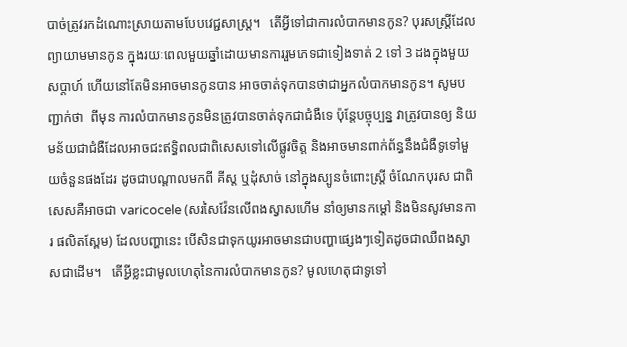បាច់ត្រូវរកដំណោះស្រាយតាមបែបវេជ្ជសាស្ត្រ។   តើអ្វីទៅជាការលំបាកមានកូន? បុរសស្រ្តីដែលព្យាយាមមានកូន ក្នុងរយៈពេលមួយឆ្នាំដោយមានការរួមភេទជាទៀងទាត់ 2 ទៅ 3 ដងក្នុងមួយសប្តាហ៍ ហើយនៅតែមិនអាចមានកូនបាន អាចចាត់ទុកបានថាជាអ្នកលំបាកមានកូន។ សូមបញ្ជាក់ថា  ពីមុន ការលំបាកមានកូនមិនត្រូវបានចាត់ទុកជាជំងឺទេ ប៉ុន្តែបច្ចុប្បន្ន វាត្រូវបានឲ្យ និយមន័យជាជំងឺដែលអាចជះឥទ្ធិពលជាពិសេសទៅលើផ្លូវចិត្ត និងអាចមានពាក់ព័ន្ធនឹងជំងឺទូទៅមួយចំនួនផងដែរ ដូចជាបណ្តាលមកពី គីស្ត ឬដុំសាច់ នៅក្នុងស្បូនចំពោះស្រ្តី ចំណែកបុរស ជាពិសេសគឺអាចជា varicocele (សរសៃវ៉ែនលើពងស្វាសហើម នាំឲ្យមានកម្តៅ និងមិនសូវមានការ ផលិតស្ពែម) ដែលបញ្ហានេះ បើសិនជាទុកយូរអាចមានជាបញ្ហាផ្សេងៗទៀតដូចជាឈឺពងស្វាសជាដើម។   តើអ្វីខ្លះជាមូលហេតុនៃការលំបាកមានកូន? មូលហេតុជាទូទៅ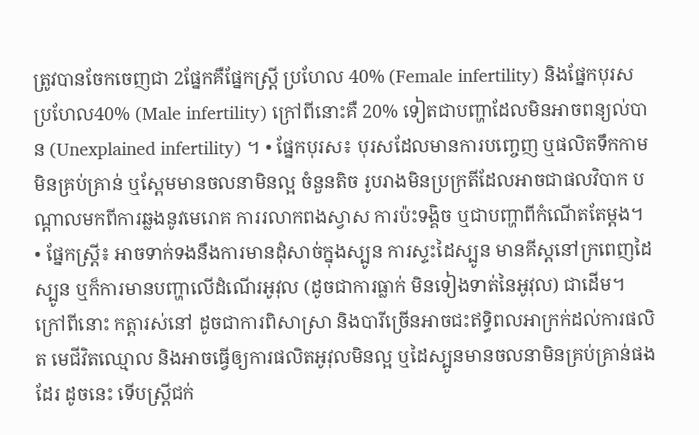ត្រូវបានចែកចេញជា 2ផ្នែកគឺផ្នែកស្រ្តី ប្រហែល 40% (Female infertility) និងផ្នែកបុរស ប្រហែល40% (Male infertility) ក្រៅពីនោះគឺ 20% ទៀតជាបញ្ហាដែលមិនអាចពន្យល់បាន (Unexplained infertility) ។ • ផ្នែកបុរស៖ បុរសដែលមានការបញ្ចេញ ឬផលិតទឹកកាមមិនគ្រប់គ្រាន់ ឬស្ពែមមានចលនាមិនល្អ ចំនួនតិច រូបរាងមិនប្រក្រតីដែលអាចជាផលវិបាក បណ្តាលមកពីការឆ្លងនូវមេរោគ ការរលាកពងស្វាស ការប៉ះទង្គិច ឬជាបញ្ហាពីកំណើតតែម្តង។ • ផ្នែកស្ត្រី៖ អាចទាក់ទងនឹងការមានដុំសាច់ក្នុងស្បូន ការស្ទះដៃស្បូន មានគីស្តនៅក្រពេញដៃស្បូន ឬក៏ការមានបញ្ហាលើដំណើរអូវុល (ដូចជាការធ្លាក់ មិនទៀងទាត់នៃអូវុល) ជាដើម។   ក្រៅពីនោះ កត្តារស់នៅ ដូចជាការពិសាស្រា និងបារីច្រើនអាចជះឥទ្ធិពលអាក្រក់ដល់ការផលិត មេជីវិតឈ្មោល និងអាចធ្វើឲ្យការផលិតអូវុលមិនល្អ ឬដៃស្បូនមានចលនាមិនគ្រប់គ្រាន់ផងដែរ ដូចនេះ ទើបស្រ្តីជក់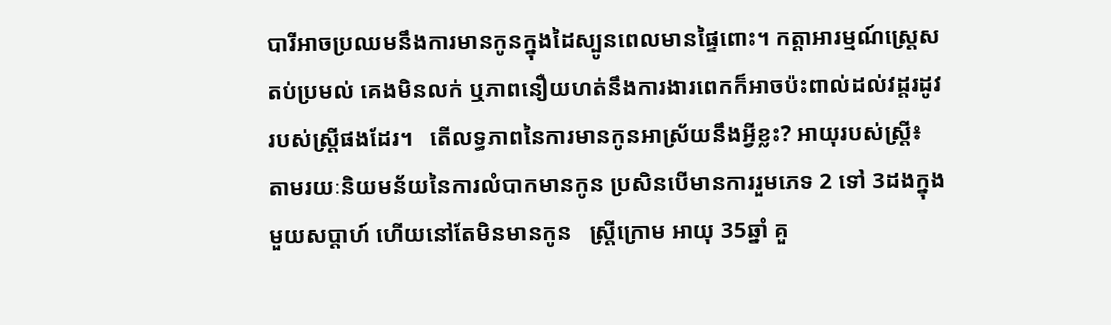បារីអាចប្រឈមនឹងការមានកូនក្នុងដៃស្បូនពេលមានផ្ទៃពោះ។ កត្តាអារម្មណ៍ស្ត្រេស តប់ប្រមល់ គេងមិនលក់ ឬភាពនឿយហត់នឹងការងារពេកក៏អាចប៉ះពាល់ដល់វដ្តរដូវរបស់ស្ត្រីផងដែរ។   តើលទ្ធភាពនៃការមានកូនអាស្រ័យនឹងអ្វីខ្លះ? អាយុរបស់ស្ត្រី៖ តាមរយៈនិយមន័យនៃការលំបាកមានកូន ប្រសិនបើមានការរួមភេទ 2 ទៅ 3ដងក្នុងមួយសប្តាហ៍ ហើយនៅតែមិនមានកូន   ស្ត្រីក្រោម អាយុ 35ឆ្នាំ គួ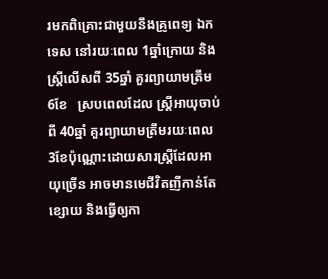រមកពិគ្រោះជាមួយនឹងគ្រូពេទ្យ ឯកទេស នៅរយៈពេល 1ឆ្នាំក្រោយ និងស្ត្រីលើសពី 35ឆ្នាំ គួរព្យាយាមត្រឹម 6ខែ   ស្របពេលដែល ស្ត្រីអាយុចាប់ពី 40ឆ្នាំ គួរព្យាយាមត្រឹមរយៈពេល 3ខែប៉ុណ្ណោះដោយសារស្ត្រីដែលអាយុច្រើន អាចមានមេជីវិតញីកាន់តែខ្សោយ និងធ្វើឲ្យកា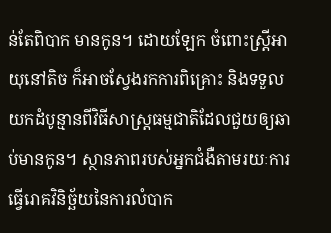ន់តែពិបាក មានកូន។ ដោយឡែក ចំពោះស្ត្រីអាយុនៅតិច ក៏អាចស្វែងរកការពិគ្រោះ និងទទួលយកដំបូន្មានពីវិធីសាស្ត្រធម្មជាតិដែលជួយឲ្យឆាប់មានកូន។ ស្ថានភាពរបស់អ្នកជំងឺតាមរយៈការធ្វើរោគវិនិច្ឆ័យនៃការលំបាក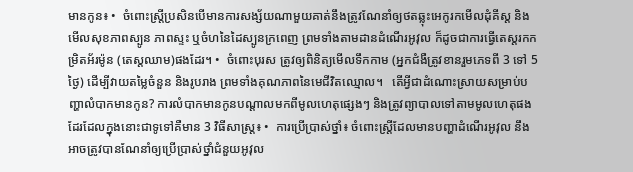មានកូន៖ •  ចំពោះស្ត្រីប្រសិនបើមានការសង្ស័យណាមួយគាត់នឹងត្រូវណែនាំឲ្យថតឆ្លុះអេកូរកមើលដុំគីស្ត និងមើលសុខភាពស្បូន ភាពស្ទះ ឬចំហនៃដៃស្បូនក្រពេញ ព្រមទាំងតាមដានដំណើរអូវុល ក៏ដូចជាការធ្វើតេស្តរកកម្រិតអ័រម៉ូន (តេស្តឈាម)ផងដែរ។ •  ចំពោះបុរស ត្រូវឲ្យពិនិត្យមើលទឹកកាម (អ្នកជំងឺត្រូវខានរួមភេទពី 3 ទៅ 5ថ្ងៃ) ដើម្បីវាយតម្លៃចំនួន និងរូបរាង ព្រមទាំងគុណភាពនៃមេជីវិតឈ្មោល។   តើអ្វីជាដំណោះស្រាយសម្រាប់បញ្ហាលំបាកមានកូន? ការលំបាកមានកូនបណ្តាលមកពីមូលហេតុផ្សេងៗ និងត្រូវព្យាបាលទៅតាមមូលហេតុផងដែរដែលក្នុងនោះជាទូទៅគឺមាន 3 វិធីសាស្ត្រ៖ •  ការប្រើប្រាស់ថ្នាំ៖ ចំពោះស្ត្រីដែលមានបញ្ហាដំណើរអូវុល នឹងអាចត្រូវបានណែនាំឲ្យប្រើប្រាស់ថ្នាំជំនួយអូវុល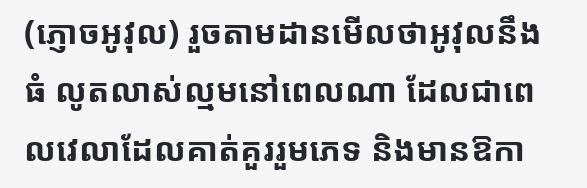(ភ្ញោចអូវុល) រួចតាមដានមើលថាអូវុលនឹងធំ លូតលាស់ល្មមនៅពេលណា ដែលជាពេលវេលាដែលគាត់គួររួមភេទ និងមានឱកា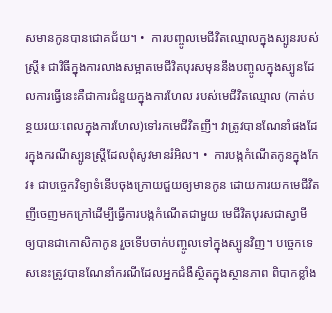សមានកូនបានជោគជ័យ។ •  ការបញ្ចូលមេជីវិតឈ្មោលក្នុងស្បូនរបស់ស្ត្រី៖ ជាវិធីក្នុងការលាងសម្អាតមេជីវិតបុរសមុននឹងបញ្ចូលក្នុងស្បូនដែលការធ្វើនេះគឺជាការជំនួយក្នុងការហែល របស់មេជីវិតឈ្មោល (កាត់បន្ថយរយៈពេលក្នុងការហែល)ទៅរកមេជីវិតញី។ វាត្រូវបានណែនាំផងដែរក្នុងករណីស្បូនស្ត្រីដែលពុំសូវមានរំអិល។ •  ការបង្កកំណើតកូនក្នុងកែវ៖ ជាបច្ចេកវិទ្យាទំនើបចុងក្រោយជួយឲ្យមានកូន ដោយការយកមេជីវិតញីចេញមកក្រៅដើម្បីធ្វើការបង្កកំណើតជាមួយ មេជីវិតបុរសជាស្វាមី ឲ្យបានជាកោសិកាកូន រួចទើបចាក់បញ្ចូលទៅក្នុងស្បូនវិញ។ បច្ចេកទេសនេះត្រូវបានណែនាំករណីដែលអ្នកជំងឺស្ថិតក្នុងស្ថានភាព ពិបាកខ្លាំង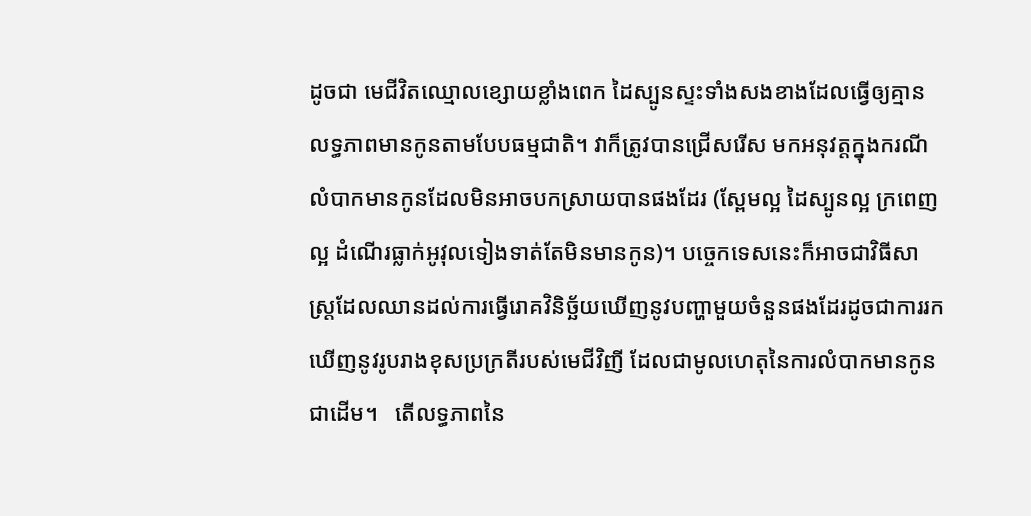ដូចជា មេជីវិតឈ្មោលខ្សោយខ្លាំងពេក ដៃស្បូនស្ទះទាំងសងខាងដែលធ្វើឲ្យគ្មានលទ្ធភាពមានកូនតាមបែបធម្មជាតិ។ វាក៏ត្រូវបានជ្រើសរើស មកអនុវត្តក្នុងករណីលំបាកមានកូនដែលមិនអាចបកស្រាយបានផងដែរ (ស្ពែមល្អ ដៃស្បូនល្អ ក្រពេញល្អ ដំណើរធ្លាក់អូវុលទៀងទាត់តែមិនមានកូន)។ បច្ចេកទេសនេះក៏អាចជាវិធីសាស្ត្រដែលឈានដល់ការធ្វើរោគវិនិច្ឆ័យឃើញនូវបញ្ហាមួយចំនួនផងដែរដូចជាការរកឃើញនូវរូបរាងខុសប្រក្រតីរបស់មេជីវិញី ដែលជាមូលហេតុនៃការលំបាកមានកូនជាដើម។   តើលទ្ធភាពនៃ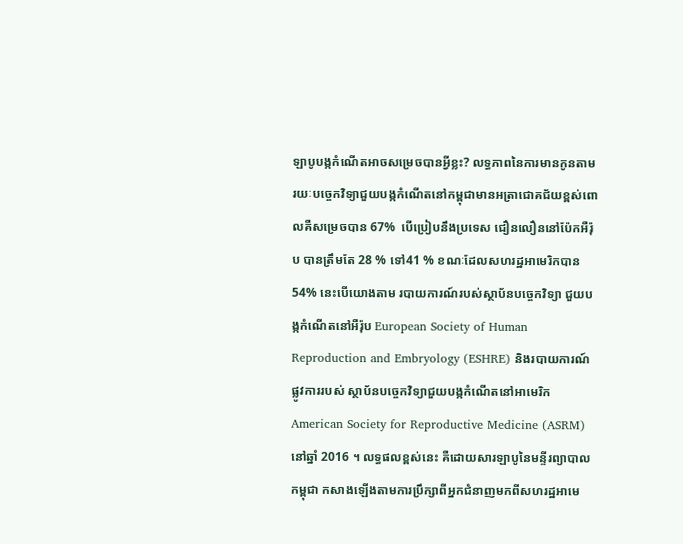ឡាបូបង្កកំណើតអាចសម្រេចបានអ្វីខ្លះ? លទ្ធភាពនៃការមានកូនតាមរយៈបច្ចេកវិទ្យាជួយបង្កកំណើតនៅកម្ពុជាមានអត្រាជោគជ័យខ្ពស់ពោលគឺសម្រេចបាន 67%  បើប្រៀបនឹងប្រទេស ជឿនលឿននៅប៉ែកអឺរ៉ុប បានត្រឹមតែ 28 % ទៅ41 % ខណៈដែលសហរដ្ឋអាមេរិកបាន 54% នេះបើយោងតាម របាយការណ៍របស់ស្ថាប័នបច្ចេកវិទ្យា ជួយបង្កកំណើតនៅអឺរ៉ុប European Society of Human Reproduction and Embryology (ESHRE) និងរបាយការណ៍ផ្លូវការរបស់ ស្ថាប័នបច្ចេកវិទ្យាជួយបង្កកំណើតនៅអាមេរិក American Society for Reproductive Medicine (ASRM) នៅឆ្នាំ 2016 ។ លទ្ធផលខ្ពស់នេះ គឺដោយសារឡាបូនៃមន្ទីរព្យាបាលកម្ពុជា កសាងឡើងតាមការប្រឹក្សាពីអ្នកជំនាញមកពីសហរដ្ឋអាមេ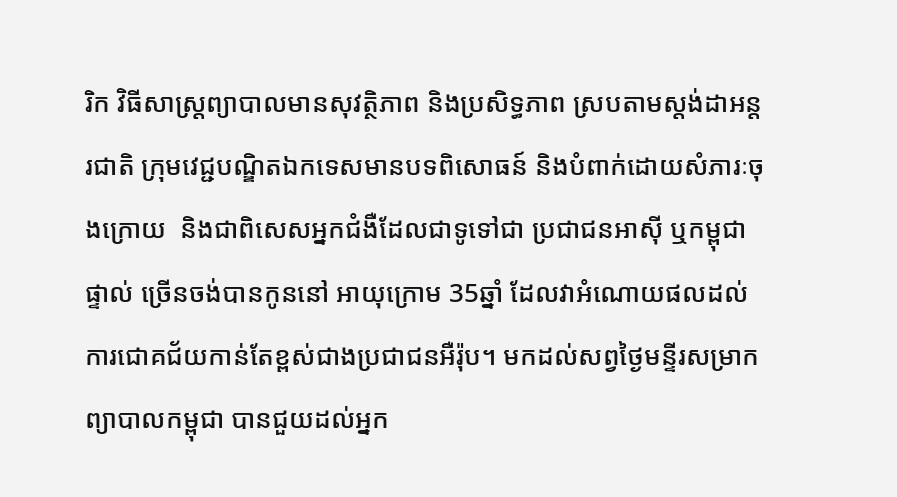រិក វិធីសាស្ត្រព្យាបាលមានសុវតិ្ថភាព និងប្រសិទ្ធភាព ស្របតាមស្តង់ដាអន្តរជាតិ ក្រុមវេជ្ជបណ្ឌិតឯកទេសមានបទពិសោធន៍ និងបំពាក់ដោយសំភារៈចុងក្រោយ  និងជាពិសេសអ្នកជំងឺដែលជាទូទៅជា ប្រជាជនអាស៊ី ឬកម្ពុជាផ្ទាល់ ច្រើនចង់បានកូននៅ អាយុក្រោម 35ឆ្នាំ ដែលវាអំណោយផលដល់ការជោគជ័យកាន់តែខ្ពស់ជាងប្រជាជនអឺរ៉ុប។ មកដល់សព្វថ្ងៃមន្ទីរសម្រាកព្យាបាលកម្ពុជា បានជួយដល់អ្នក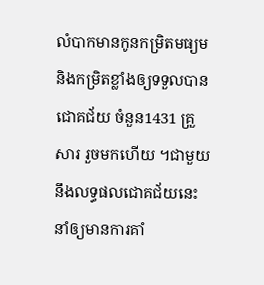លំបាកមានកូនកម្រិតមធ្យម និងកម្រិតខ្លាំងឲ្យទទួលបានជោគជ័យ ចំនួន1431 គ្រួសារ រួចមកហើយ ។ជាមួយនឹងលទ្ធផលជោគជ័យនេះ នាំឲ្យមានការគាំ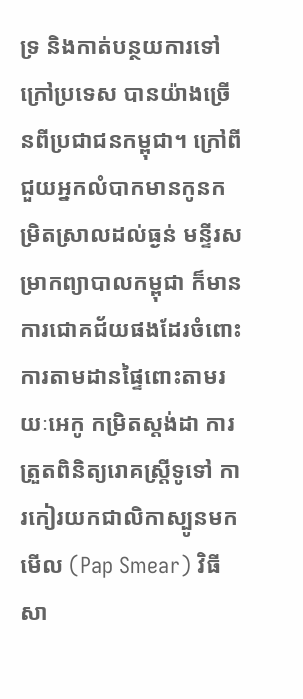ទ្រ និងកាត់បន្ថយការទៅក្រៅប្រទេស បានយ៉ាងច្រើនពីប្រជាជនកម្ពុជា។ ក្រៅពីជួយអ្នកលំបាកមានកូនកម្រិតស្រាលដល់ធ្ងន់ មន្ទីរសម្រាកព្យាបាលកម្ពុជា ក៏មានការជោគជ័យផងដែរចំពោះការតាមដានផ្ទៃពោះតាមរយៈអេកូ កម្រិតស្តង់ដា ការត្រួតពិនិត្យរោគស្ត្រីទូទៅ ការកៀរយកជាលិកាស្បូនមកមើល (Pap Smear) វិធីសា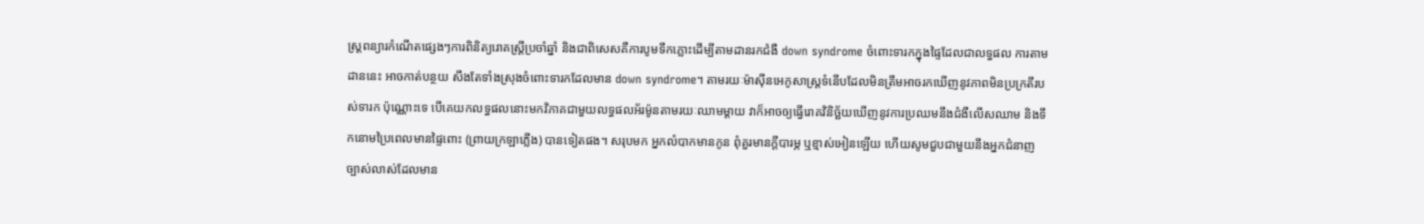ស្ត្រពន្យារកំណើតផ្សេងៗការពិនិត្យរោគស្ត្រីប្រចាំឆ្នាំ និងជាពិសេសគឺការបូមទឹកភ្លោះដើម្បីតាមដានរកជំងឺ down syndrome ចំពោះទារកក្នុងផ្ទៃដែលជាលទ្ធផល ការតាមដាននេះ អាចកាត់បន្ថយ សឹងតែទាំងស្រុងចំពោះទារកដែលមាន down syndrome។ តាមរយៈម៉ាស៊ីនអេកូសាស្ត្រទំនើបដែលមិនត្រឹមអាចរកឃើញនូវភាពមិនប្រក្រតីរបស់ទារក ប៉ុណ្ណោះទេ បើគេយកលទ្ធផលនោះមកវិភាគជាមួយលទ្ធផលអ័រម៉ូនតាមរយៈឈាមម្តាយ វាក៏អាចឲ្យធ្វើរោគវិនិច្ឆ័យឃើញនូវការប្រឈមនឹងជំងឺលើសឈាម និងទឹកនោមប្រៃពេលមានផ្ទៃពោះ (ព្រាយក្រឡាភ្លើង) បានទៀតផង។ សរុបមក អ្នកលំបាកមានកូន ពុំគួរមានក្តីបារម្ភ ឬខ្មាស់អៀនឡើយ ហើយសូមជួបជាមួយនឹងអ្នកជំនាញច្បាស់លាស់ដែលមាន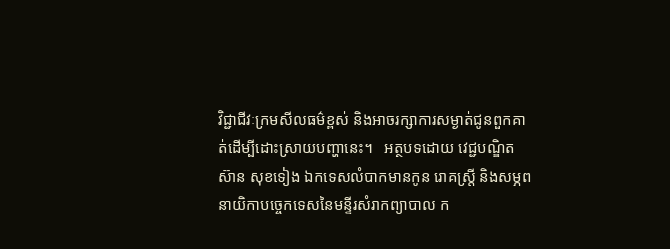វិជ្ជាជីវៈក្រមសីលធម៌ខ្ពស់ និងអាចរក្សាការសម្ងាត់ជូនពួកគាត់ដើម្បីដោះស្រាយបញ្ហានេះ។   អត្ថបទដោយ វេជ្ជបណ្ឌិត ស៊ាន សុខទៀង ឯកទេសលំបាកមានកូន រោគស្ត្រី និងសម្ភព នាយិកាបច្ចេកទេសនៃមន្ទីរសំរាកព្យាបាល ក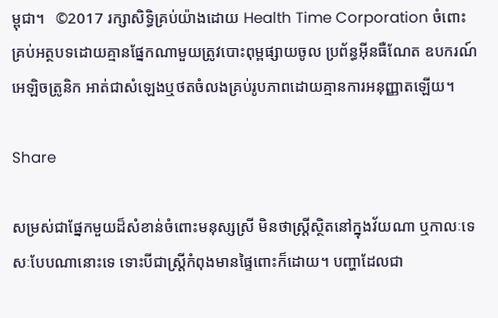ម្ពុជា។   ©2017 រក្សាសិទ្ធិគ្រប់យ៉ាងដោយ Health Time Corporation ចំពោះគ្រប់អត្ថបទដោយគ្មានផ្នែកណាមួយត្រូវបោះពុម្ពផ្សាយចូល ប្រព័ន្ធអ៊ីនធឺណែត ឧបករណ៍អេឡិចត្រូនិក អាត់ជាសំឡេងឬថតចំលងគ្រប់រូបភាពដោយគ្មានការអនុញ្ញាតឡើយ។

Share

សម្រស់ជាផ្នែកមួយដ៏សំខាន់ចំពោះមនុស្សស្រី មិនថាស្រ្តីស្ថិតនៅក្នុងវ័យណា ឬកាលៈទេសៈបែបណានោះទេ ទោះបីជាស្រ្តីកំពុងមានផ្ទៃពោះក៏ដោយ។ បញ្ហាដែលជា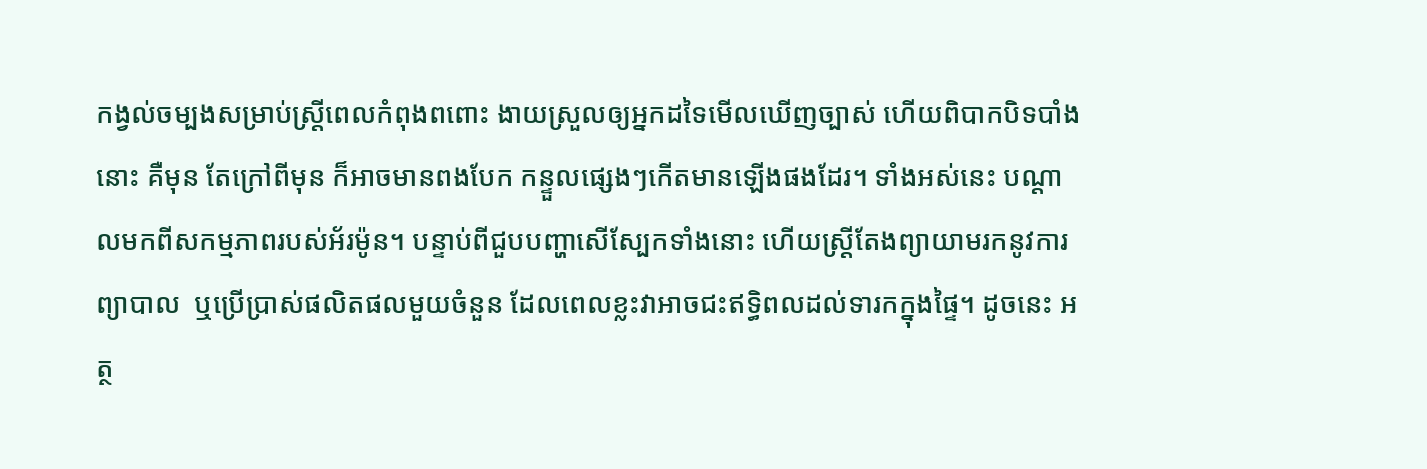កង្វល់ចម្បងសម្រាប់ស្រ្តីពេលកំពុងពពោះ ងាយស្រួលឲ្យអ្នកដទៃមើលឃើញច្បាស់ ហើយពិបាកបិទបាំងនោះ គឺមុន តែក្រៅពីមុន ក៏អាចមានពងបែក កន្ទួលផ្សេងៗកើតមានឡើងផងដែរ។ ទាំងអស់នេះ បណ្តាលមកពីសកម្មភាពរបស់អ័រម៉ូន។ បន្ទាប់ពីជួបបញ្ហាសើស្បែកទាំងនោះ ហើយស្រ្តីតែងព្យាយាមរកនូវការព្យាបាល  ឬប្រើប្រាស់ផលិតផលមួយចំនួន ដែលពេលខ្លះវាអាចជះឥទ្ធិពលដល់ទារកក្នុងផ្ទៃ។ ដូចនេះ អត្ថ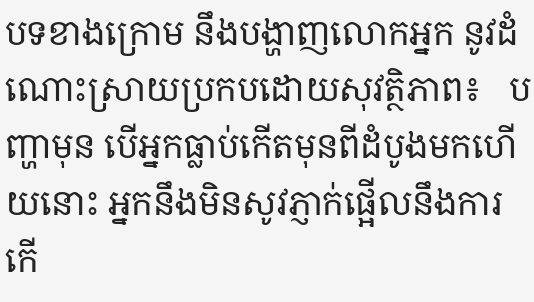បទខាងក្រោម នឹងបង្ហាញលោកអ្នក នូវដំណោះស្រាយប្រកបដោយសុវត្ថិភាព៖   បញ្ហាមុន បើអ្នកធ្លាប់កើតមុនពីដំបូងមកហើយនោះ អ្នកនឹងមិនសូវភ្ញាក់ផ្អើលនឹងការកើ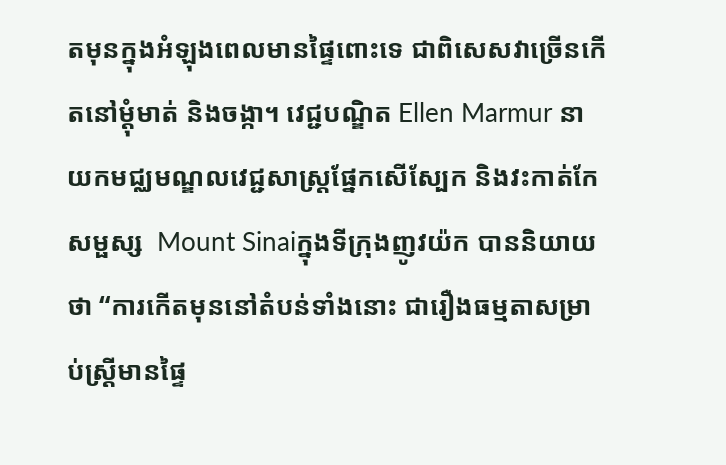តមុនក្នុងអំឡុងពេលមានផ្ទៃពោះទេ ជាពិសេសវាច្រើនកើតនៅម្តុំមាត់ និងចង្កា។ វេជ្ជបណ្ឌិត Ellen Marmur នាយកមជ្ឈមណ្ឌលវេជ្ជសាស្រ្តផ្នែកសើស្បែក និងវះកាត់កែសម្ផស្ស  Mount Sinaiក្នុងទីក្រុងញូវយ៉ក បាននិយាយថា “ការកើតមុននៅតំបន់ទាំងនោះ ជារឿងធម្មតាសម្រាប់ស្រ្តីមានផ្ទៃ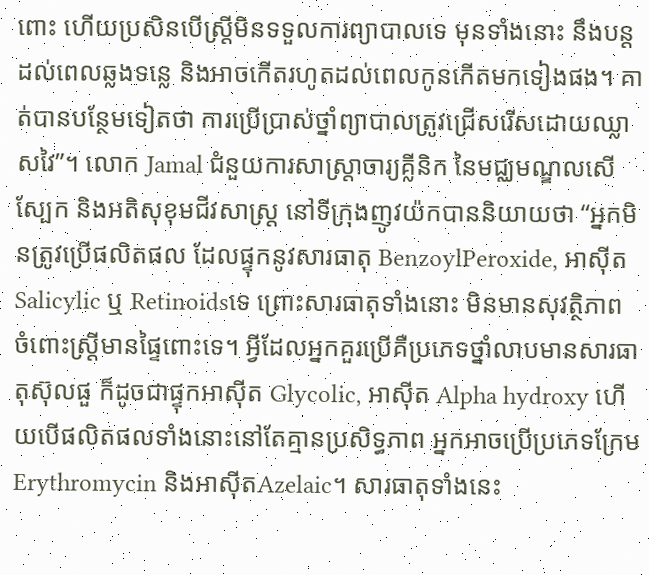ពោះ ហើយប្រសិនបើស្រ្តីមិនទទួលការព្យាបាលទេ មុនទាំងនោះ នឹងបន្តដល់ពេលឆ្លងទន្លេ និងអាចកើតរហូតដល់ពេលកូនកើតមកទៀងផង។ គាត់បានបន្ថែមទៀតថា ការប្រើប្រាស់ថ្នាំព្យាបាលត្រូវជ្រើសរើសដោយឈ្លាសវៃ”។ លោក Jamal ជំនួយការសាស្រ្តាចារ្យគ្លីនិក នៃមជ្ឈមណ្ឌលសើស្បែក និងអតិសុខុមជីវសាស្ត្រ នៅទីក្រុងញូវយ៉កបាននិយាយថា “អ្នកមិនត្រូវប្រើផលិតផល ដែលផ្ទុកនូវសារធាតុ BenzoylPeroxide, អាស៊ីត Salicylic ឬ Retinoidsទេ ព្រោះសារធាតុទាំងនោះ មិនមានសុវត្ថិភាព ចំពោះស្រ្តីមានផ្ទៃពោះទេ។ អ្វីដែលអ្នកគួរប្រើគឺប្រភេទថ្នាំលាបមានសារធាតុស៊ុលផួ ក៏ដូចជាផ្ទុកអាស៊ីត Glycolic, អាស៊ីត Alpha hydroxy ហើយបើផលិតផលទាំងនោះនៅតែគ្មានប្រសិទ្ធភាព អ្នកអាចប្រើប្រភេទក្រែម Erythromycin និងអាស៊ីតAzelaic។ សារធាតុទាំងនេះ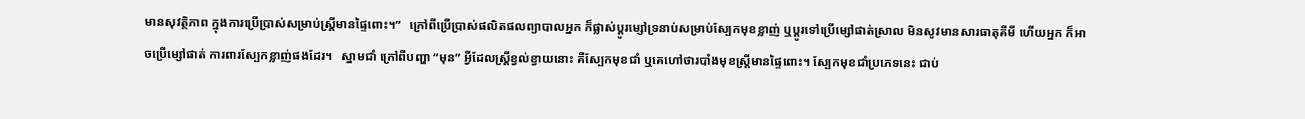មានសុវត្ថិភាព ក្នុងការប្រើប្រាស់សម្រាប់ស្ត្រីមានផ្ទៃពោះ។”   ក្រៅពីប្រើប្រាស់ផលិតផលព្យាបាលអ្នក ក៏ផ្លាស់ប្តូរម្សៅទ្រនាប់សម្រាប់ស្បែកមុខខ្លាញ់ ឬប្តូរទៅប្រើម្សៅផាត់ស្រាល មិនសូវមានសារធាតុគីមី ហើយអ្នក ក៏អាចប្រើម្សៅផាត់ ការពារស្បែកខ្លាញ់ផងដែរ។   ស្នាមជាំ ក្រៅពីបញ្ហា “មុន” អ្វីដែលស្រ្តីខ្វល់ខ្វាយនោះ គឺស្បែកមុខជាំ ឬគេហៅថារបាំងមុខស្ត្រីមានផ្ទៃពោះ។ ស្បែកមុខជាំប្រភេទនេះ ជាប់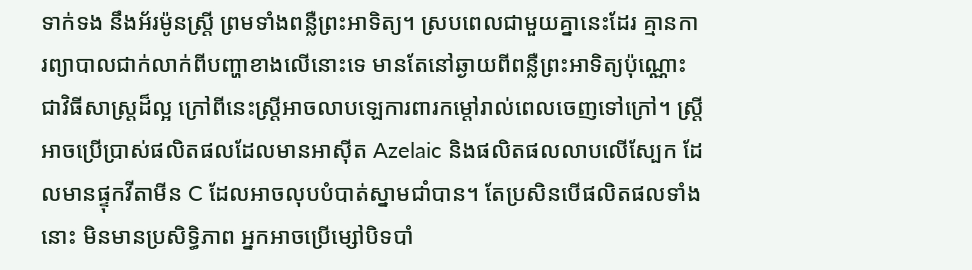ទាក់ទង នឹងអ័រម៉ូនស្រ្តី ព្រមទាំងពន្លឺព្រះអាទិត្យ។ ស្របពេលជាមួយគ្នានេះដែរ គ្មានការព្យាបាលជាក់លាក់ពីបញ្ហាខាងលើនោះទេ មានតែនៅឆ្ងាយពីពន្លឺព្រះអាទិត្យប៉ុណ្ណោះ ជាវិធីសាស្រ្តដ៏ល្អ ក្រៅពីនេះស្ត្រីអាចលាបឡេការពារកម្តៅរាល់ពេលចេញទៅក្រៅ។ ស្ត្រីអាចប្រើប្រាស់ផលិតផលដែលមានអាស៊ីត Azelaic និងផលិតផលលាបលើស្បែក ដែលមានផ្ទុកវីតាមីន C ដែលអាចលុបបំបាត់ស្នាមជាំបាន។ តែប្រសិនបើផលិតផលទាំងនោះ មិនមានប្រសិទ្ធិភាព អ្នកអាចប្រើម្សៅបិទបាំ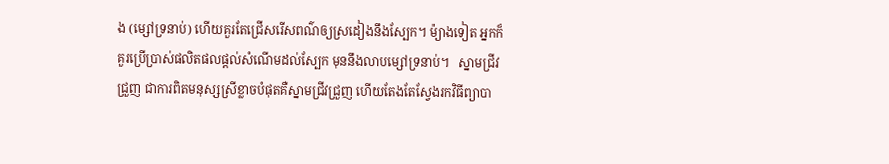ង (ម្សៅទ្រនាប់) ហើយគួរតែជ្រើសរើសពណ៌ឲ្យស្រដៀងនឹងស្បែក។ ម៉្យាងទៀត អ្នកក៏គួរប្រើប្រាស់ផលិតផលផ្តល់សំណើមដល់ស្បែក មុននឹងលាបម្សៅទ្រនាប់។   ស្នាមជ្រីវជ្រួញ ជាការពិតមនុស្សស្រីខ្លាចបំផុតគឺស្នាមជ្រីវជ្រួញ ហើយតែងតែស្វែងរកវិធីព្យាបា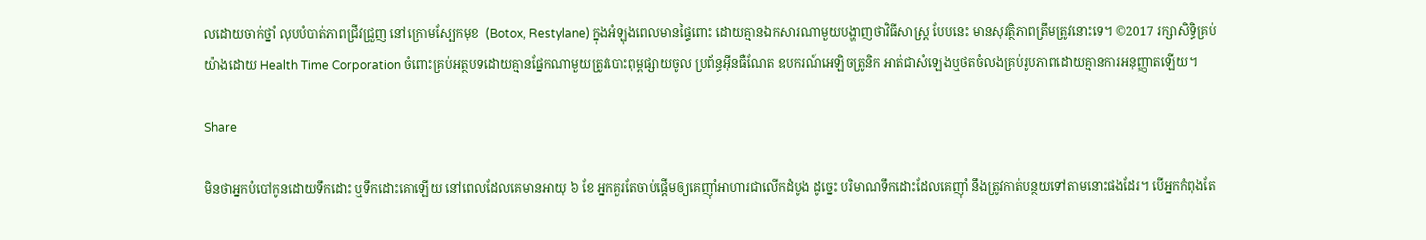លដោយចាក់ថ្នាំ លុបបំបាត់ភាពជ្រីវជ្រួញ នៅក្រោមស្បែកមុខ  (Botox, Restylane) ក្នុងអំឡុងពេលមានផ្ទៃពោះ ដោយគ្មានឯកសារណាមួយបង្ហាញថាវិធីសាស្រ្ត បែបនេះ មានសុវត្ថិភាពត្រឹមត្រូវនោះទេ។ ©2017 រក្សាសិទ្ធិគ្រប់យ៉ាងដោយ Health Time Corporation ចំពោះគ្រប់អត្ថបទដោយគ្មានផ្នែកណាមួយត្រូវបោះពុម្ពផ្សាយចូល ប្រព័ន្ធអ៊ីនធឺណែត ឧបករណ៍អេឡិចត្រូនិក អាត់ជាសំឡេងឬថតចំលងគ្រប់រូបភាពដោយគ្មានការអនុញ្ញាតឡើយ។

Share

មិនថាអ្នកបំបៅកូនដោយទឹកដោះ ឬទឹកដោះគោឡើយ នៅពេលដែលគេមានអាយុ ៦ ខែ អ្នកគួរតែចាប់ផ្តើមឲ្យគេញ៉ាំអាហារជាលើកដំបូង ដូច្នេះ បរិមាណទឹកដោះដែលគេញ៉ាំ នឹងត្រូវកាត់បន្ថយទៅតាមនោះផងដែរ។ បើអ្នកកំពុងតែ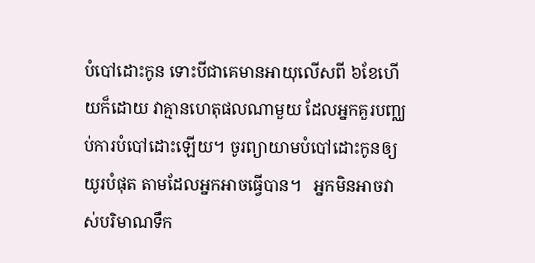បំបៅដោះកូន ទោះបីជាគេមានអាយុលើសពី ៦ខែហើយក៏ដោយ វាគ្មានហេតុផលណាមួយ ដែលអ្នកគួរបញ្ឈប់ការបំបៅដោះឡើយ។ ចូរព្យាយាមបំបៅដោះកូនឲ្យយូរបំផុត តាមដែលអ្នកអាចធ្វើបាន។   អ្នកមិនអាចវាស់បរិមាណទឹក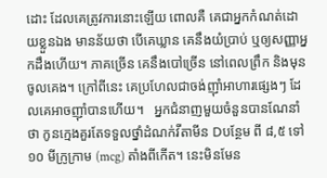ដោះ ដែលគេត្រូវការនោះឡើយ ពោលគឺ គេជាអ្នកកំណត់ដោយខ្លួនឯង មានន័យថា បើគេឃ្លាន គេនឹងយំប្រាប់ ឬឲ្យសញ្ញាអ្នកដឹងហើយ។ ភាគច្រើន គេនឹងបៅច្រើន នៅពេលព្រឹក និងមុនចូលគេង។ ក្រៅពីនេះ គេប្រហែលជាចង់ញ៉ាំអាហារផ្សេងៗ ដែលគេអាចញ៉ាំបានហើយ។   អ្នកជំនាញមួយចំនួនបានណែនាំថា កូនក្មេងគួរតែទទួលថ្នាំដំណក់វីតាមីន Dបន្ថែម ពី ៨,៥ ទៅ ១០ មីក្រូក្រាម (mcg) តាំងពីកើត។ នេះមិនមែន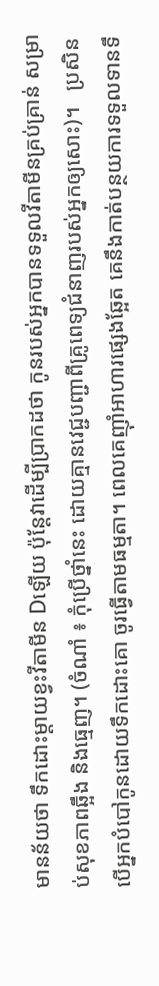មានន័យថា ទឹកដោះម្តាយខ្វះវីតាមីន Dឡើយ ប៉ុន្តែវាដើម្បីប្រាកដថា កូនរបស់អ្នកបានទទួលវីតាមីនគ្រប់គ្រាន់ សម្រាប់សុខភាពឆ្អឹង និងធ្មេញ។ (ចំណាំ ៖ កុំប្រើថ្នាំនេះ ដោយគ្មានវេជ្ជបញ្ជាពីគ្រូពេទ្យជំនាញរបស់អ្នកឲ្យសោះ)។   ប្រសិនបើអ្នកបំបៅកូនដោយទឹកដោះគោ ចូរធ្វើតាមធម្មតា។ ពេលគេញ៉ាំអាហារផ្សេងឆ្អែត គេនឹងកាត់បន្ថយការទទួលទានទឹ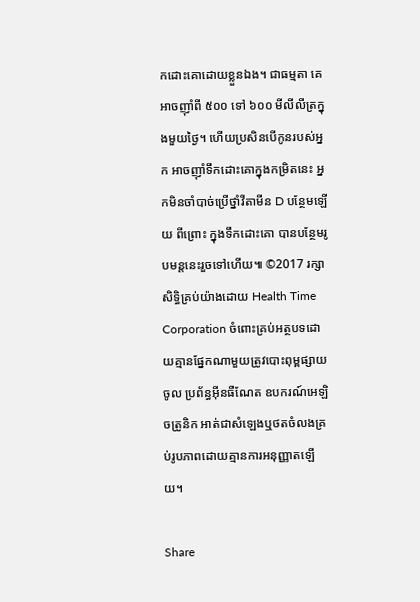កដោះគោដោយខ្លួនឯង។ ជាធម្មតា គេអាចញ៉ាំពី ៥០០ ទៅ ៦០០ មីលីលីត្រក្នុងមួយថ្ងៃ។ ហើយប្រសិនបើកូនរបស់អ្នក អាចញ៉ាំទឹកដោះគោក្នុងកម្រិតនេះ អ្នកមិនចាំបាច់ប្រើថ្នាំវីតាមីន D បន្ថែមឡើយ ពីព្រោះ ក្នុងទឹកដោះគោ បានបន្ថែមរូបមន្តនេះរួចទៅហើយ៕ ©2017 រក្សាសិទ្ធិគ្រប់យ៉ាងដោយ Health Time Corporation ចំពោះគ្រប់អត្ថបទដោយគ្មានផ្នែកណាមួយត្រូវបោះពុម្ពផ្សាយចូល ប្រព័ន្ធអ៊ីនធឺណែត ឧបករណ៍អេឡិចត្រូនិក អាត់ជាសំឡេងឬថតចំលងគ្រប់រូបភាពដោយគ្មានការអនុញ្ញាតឡើយ។

Share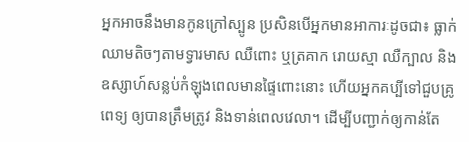អ្នកអាចនឹងមានកូនក្រៅស្បូន ប្រសិនបើអ្នកមានអាការៈដូចជា៖ ធ្លាក់ឈាមតិចៗតាមទ្វារមាស ឈឺពោះ ឬត្រគាក រោយស្មា ឈឺក្បាល និងឧស្សាហ៍សន្លប់កំឡុងពេលមានផ្ទៃពោះនោះ ហើយអ្នកគប្បីទៅជួបគ្រូពេទ្យ ឲ្យបានត្រឹមត្រូវ និងទាន់ពេលវេលា។ ដើម្បីបញ្ជាក់ឲ្យកាន់តែ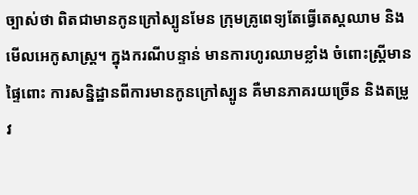ច្បាស់ថា ពិតជាមានកូនក្រៅស្បូនមែន ក្រុមគ្រូពេទ្យតែធ្វើតេស្តឈាម និងមើលអេកូសាស្ត្រ។ ក្នុងករណីបន្ទាន់ មានការហូរឈាមខ្លាំង ចំពោះស្រ្តីមានផ្ទៃពោះ ការសន្និដ្ឋានពីការមានកូនក្រៅស្បូន គឺមានភាគរយច្រើន និងតម្រូវ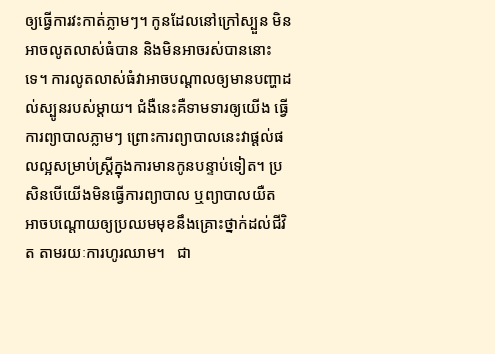ឲ្យធ្វើការវះកាត់ភ្លាមៗ។ កូនដែលនៅក្រៅស្បួន មិនអាចលូតលាស់ធំបាន និងមិនអាចរស់បាននោះទេ។ ការលូតលាស់ធំវាអាចបណ្តាលឲ្យមានបញ្ហាដល់ស្បូនរបស់ម្តាយ។ ជំងឺនេះគឺទាមទារឲ្យយើង ធ្វើការព្យាបាលភ្លាមៗ ព្រោះការព្យាបាលនេះវាផ្តល់ផលល្អសម្រាប់ស្ត្រីក្នុងការមានកូនបន្ទាប់ទៀត។ ប្រសិនបើយើងមិនធ្វើការព្យាបាល ឬព្យាបាលយឺត អាចបណ្តោយឲ្យប្រឈមមុខនឹងគ្រោះថ្នាក់ដល់ជីវិត តាមរយៈការហូរឈាម។   ជា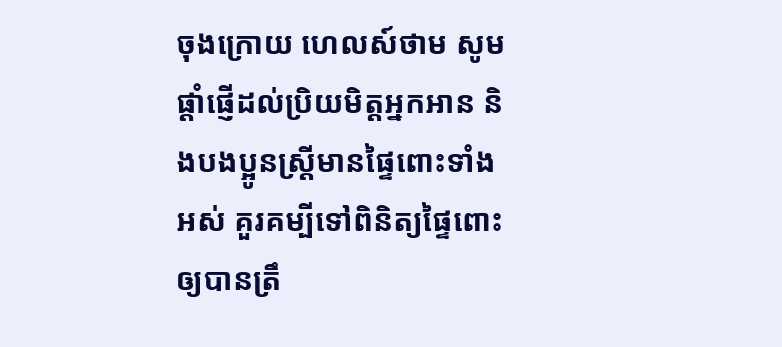ចុងក្រោយ ហេលស៍ថាម សូមផ្តាំផ្ញើដល់ប្រិយមិត្តអ្នកអាន និងបងប្អូនស្រ្តីមានផ្ទៃពោះទាំងអស់ គួរគម្បីទៅពិនិត្យផ្ទៃពោះឲ្យបានត្រឹ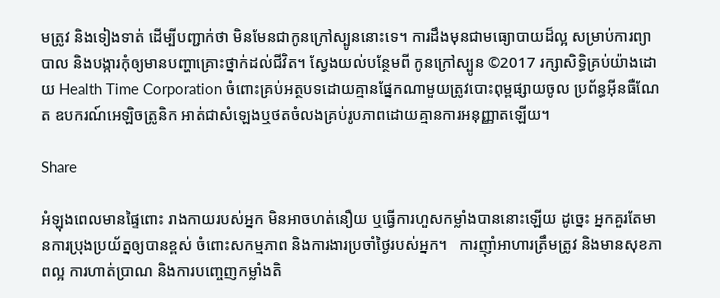មត្រូវ និងទៀងទាត់ ដើម្បីបញ្ជាក់ថា មិនមែនជាកូនក្រៅស្បូននោះទេ។ ការដឹងមុនជាមធ្យោបាយដ៏ល្អ សម្រាប់ការព្យាបាល និងបង្ការកុំឲ្យមានបញ្ហាគ្រោះថ្នាក់ដល់ជីវិត។ ស្វែងយល់បន្ថែមពី កូនក្រៅស្បូន ©2017 រក្សាសិទ្ធិគ្រប់យ៉ាងដោយ Health Time Corporation ចំពោះគ្រប់អត្ថបទដោយគ្មានផ្នែកណាមួយត្រូវបោះពុម្ពផ្សាយចូល ប្រព័ន្ធអ៊ីនធឺណែត ឧបករណ៍អេឡិចត្រូនិក អាត់ជាសំឡេងឬថតចំលងគ្រប់រូបភាពដោយគ្មានការអនុញ្ញាតឡើយ។

Share

អំឡុងពេលមានផ្ទៃពោះ រាងកាយរបស់អ្នក មិនអាចហត់នឿយ ឬធ្វើការហួសកម្លាំងបាននោះឡើយ ដូច្នេះ អ្នកគួរតែមានការប្រុងប្រយ័ត្នឲ្យបានខ្ពស់ ចំពោះសកម្មភាព និងការងារប្រចាំថ្ងៃរបស់អ្នក។   ការញ៉ាំអាហារត្រឹមត្រូវ និងមានសុខភាពល្អ ការហាត់ប្រាណ និងការបញ្ចេញកម្លាំងតិ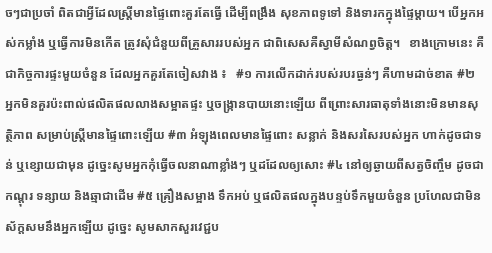ចៗជាប្រចាំ ពិតជាអ្វីដែលស្រ្តីមានផ្ទៃពោះគួរតែធ្វើ ដើម្បីពង្រឹង សុខភាពទូទៅ និងទារកក្នុងផ្ទៃម្តាយ។ បើអ្នកអស់កម្លាំង ឬធ្វើការមិនកើត ត្រូវសុំជំនួយពីគ្រួសាររបស់អ្នក ជាពិសេសគឺស្វាមីសំណព្វចិត្ត។   ខាងក្រោមនេះ គឺជាកិច្ចការផ្ទះមួយចំនួន ដែលអ្នកគួរតែចៀសវាង ៖   #១ ការលើកដាក់របស់របរធ្ងន់ៗ គឺហាមដាច់ខាត #២ អ្នកមិនគួរប៉ះពាល់ផលិតផលលាងសម្អាតផ្ទះ ឬចង្ក្រានបាយនោះឡើយ ពីព្រោះសារធាតុទាំងនោះមិនមានសុត្ថិភាព សម្រាប់ស្រ្តីមានផ្ទៃពោះឡើយ #៣ អំឡុងពេលមានផ្ទៃពោះ សន្លាក់ និងសរសៃរបស់អ្នក ហាក់ដូចជាទន់ ឬខ្សោយជាមុន ដូច្នេះសូមអ្នកកុំធ្វើចលនាណាខ្លាំងៗ ឬដដែលឲ្យសោះ #៤ នៅឲ្យឆ្ងាយពីសត្វចិញ្ចឹម ដូចជា កណ្តុរ ទន្សាយ និងឆ្មាជាដើម #៥ គ្រឿងសម្អាង ទឹកអប់ ឬផលិតផលក្នុងបន្ទប់ទឹកមួយចំនួន ប្រហែលជាមិនស័ក្តសមនឹងអ្នកឡើយ ដូច្នេះ សូមសាកសួរវេជ្ជប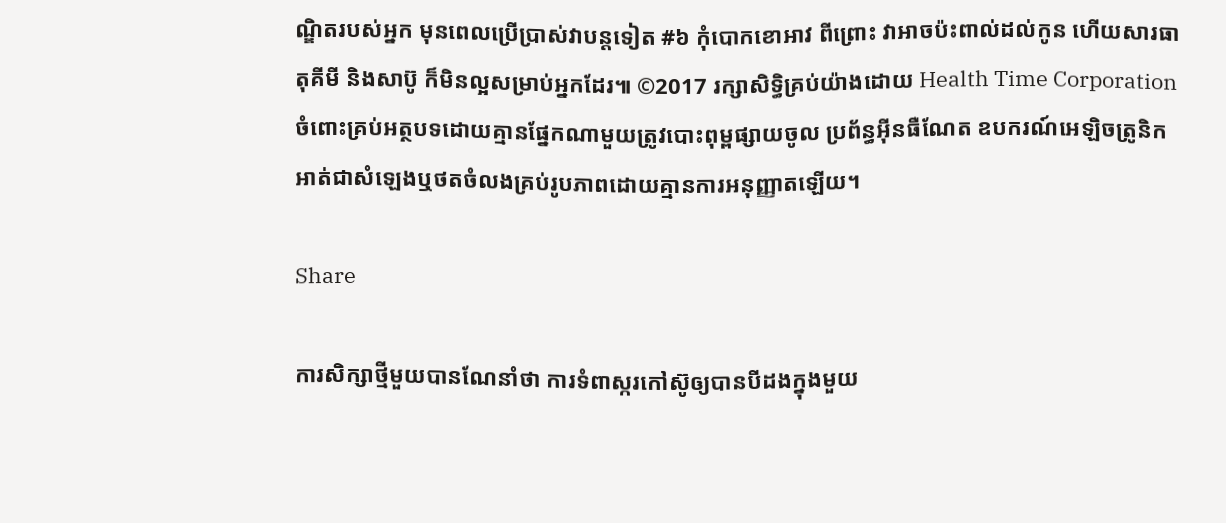ណ្ឌិតរបស់អ្នក មុនពេលប្រើប្រាស់វាបន្តទៀត #៦ កុំបោកខោអាវ ពីព្រោះ វាអាចប៉ះពាល់ដល់កូន ហើយសារធាតុគីមី និងសាប៊ូ ក៏មិនល្អសម្រាប់អ្នកដែរ៕ ©2017 រក្សាសិទ្ធិគ្រប់យ៉ាងដោយ Health Time Corporation ចំពោះគ្រប់អត្ថបទដោយគ្មានផ្នែកណាមួយត្រូវបោះពុម្ពផ្សាយចូល ប្រព័ន្ធអ៊ីនធឺណែត ឧបករណ៍អេឡិចត្រូនិក អាត់ជាសំឡេងឬថតចំលងគ្រប់រូបភាពដោយគ្មានការអនុញ្ញាតឡើយ។

Share

ការសិក្សាថ្មីមួយបានណែនាំថា ការទំពាស្ករកៅស៊ូឲ្យបានបីដងក្នុងមួយ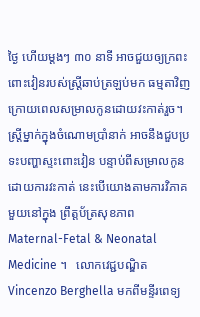ថ្ងៃ ហើយម្តងៗ ៣០ នាទី អាចជួយឲ្យក្រពះពោះវៀនរបស់ស្រ្តីឆាប់ត្រឡប់មក ធម្មតាវិញ ក្រោយពេលសម្រាលកូនដោយវះកាត់រួច។   ស្រ្តីម្នាក់ក្នុងចំណោមប្រាំនាក់ អាចនឹងជួបប្រទះបញ្ហាស្ទះពោះវៀន បន្ទាប់ពីសម្រាលកូនដោយការវះកាត់ នេះបើយោងតាមការវិភាគមួយនៅក្នុង ព្រឹត្តប័ត្រសុខភាព Maternal-Fetal & Neonatal Medicine ។   លោកវេជ្ជបណ្ឌិត Vincenzo Berghella មកពីមន្ទីរពេទ្យ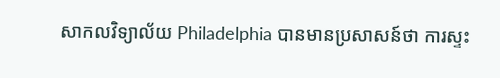សាកលវិទ្យាល័យ Philadelphia បានមានប្រសាសន៍ថា ការស្ទះ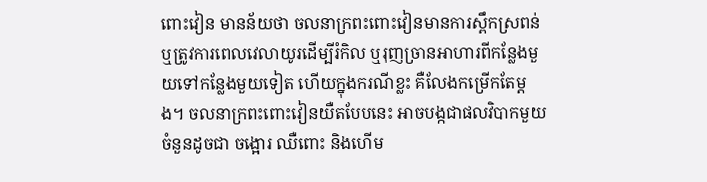ពោះវៀន មានន័យថា ចលនាក្រពះពោះវៀនមានការស្ពឹកស្រពន់ ឬត្រូវការពេលវេលាយូរដើម្បីរំកិល ឬរុញច្រានអាហារពីកន្លែងមួយទៅកន្លែងមួយទៀត ហើយក្នុងករណីខ្លះ គឺលែងកម្រើកតែម្តង។ ចលនាក្រពះពោះវៀនយឺតបែបនេះ អាចបង្កជាផលវិបាកមួយចំនួនដូចជា ចង្អោរ ឈឺពោះ និងហើម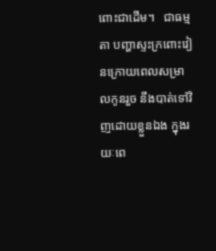ពោះជាដើម។   ជាធម្មតា បញ្ហាស្ទះក្រពោះវៀនក្រោយពេលសម្រាលកូនរួច នឹងបាត់ទៅវិញដោយខ្លួនឯង ក្នុងរយៈពេ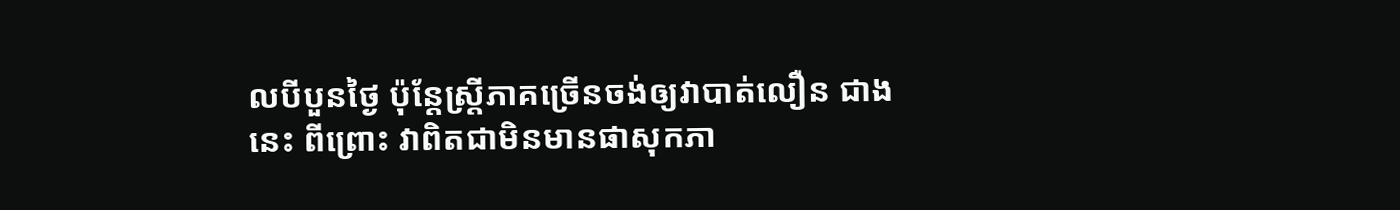លបីបួនថ្ងៃ ប៉ុន្តែស្រ្តីភាគច្រើនចង់ឲ្យវាបាត់លឿន ជាងនេះ ពីព្រោះ វាពិតជាមិនមានផាសុកភា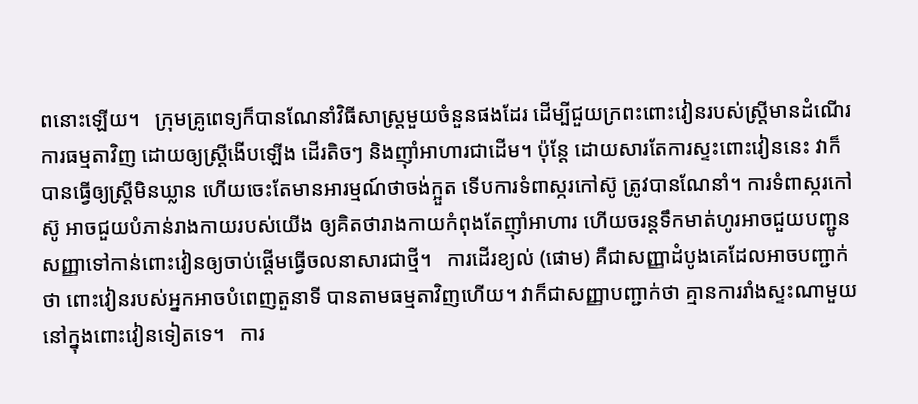ពនោះឡើយ។   ក្រុមគ្រូពេទ្យក៏បានណែនាំវិធីសាស្រ្តមួយចំនួនផងដែរ ដើម្បីជួយក្រពះពោះវៀនរបស់ស្ត្រីមានដំណើរការធម្មតាវិញ ដោយឲ្យស្រ្តីងើបឡើង ដើរតិចៗ និងញ៉ាំអាហារជាដើម។ ប៉ុន្តែ ដោយសារតែការស្ទះពោះវៀននេះ វាក៏បានធ្វើឲ្យស្រ្តីមិនឃ្លាន ហើយចេះតែមានអារម្មណ៍ថាចង់ក្អួត ទើបការទំពាស្ករកៅស៊ូ ត្រូវបានណែនាំ។ ការទំពាស្ករកៅស៊ូ អាចជួយបំភាន់រាងកាយរបស់យើង ឲ្យគិតថារាងកាយកំពុងតែញ៉ាំអាហារ ហើយចរន្តទឹកមាត់ហូរអាចជួយបញ្ជូន សញ្ញាទៅកាន់ពោះវៀនឲ្យចាប់ផ្តើមធ្វើចលនាសារជាថ្មី។   ការដើរខ្យល់ (ផោម) គឺជាសញ្ញាដំបូងគេដែលអាចបញ្ជាក់ថា ពោះវៀនរបស់អ្នកអាចបំពេញតួនាទី បានតាមធម្មតាវិញហើយ។ វាក៏ជាសញ្ញាបញ្ជាក់ថា គ្មានការរាំងស្ទះណាមួយនៅក្នុងពោះវៀនទៀតទេ។   ការ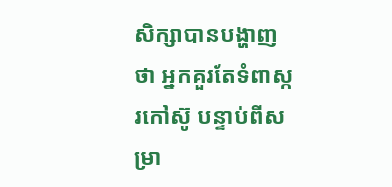សិក្សាបានបង្ហាញថា អ្នកគួរតែទំពាស្ករកៅស៊ូ បន្ទាប់ពីសម្រា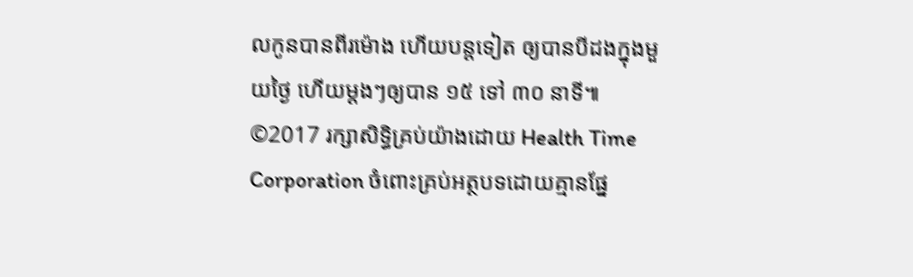លកូនបានពីរម៉ោង ហើយបន្តទៀត ឲ្យបានបីដងក្នុងមួយថ្ងៃ ហើយម្តងៗឲ្យបាន ១៥ ទៅ ៣០ នាទី៕   ©2017 រក្សាសិទ្ធិគ្រប់យ៉ាងដោយ Health Time Corporation ចំពោះគ្រប់អត្ថបទដោយគ្មានផ្នែ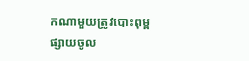កណាមួយត្រូវបោះពុម្ពផ្សាយចូល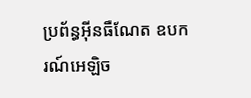ប្រព័ន្ធអ៊ីនធឺណែត ឧបករណ៍អេឡិច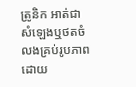ត្រូនិក អាត់ជាសំឡេងឬថតចំលងគ្រប់រូបភាពដោយ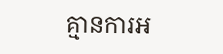គ្មានការអ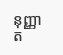នុញ្ញាត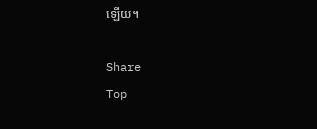ឡើយ។

Share
Top